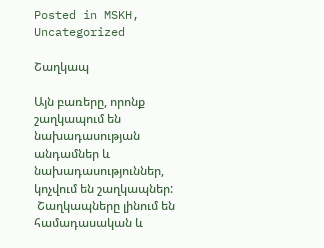Posted in MSKH, Uncategorized

Շաղկապ

Այն բառերը, որոնք շաղկապում են նախադասության  անդամներ և  նախադասություններ, կոչվում են շաղկապներ:
 Շաղկապները լինում են  համադասական և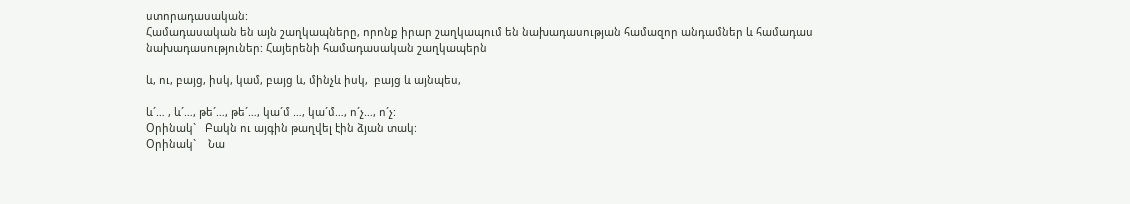ստորադասական:
Համադասական են այն շաղկապները, որոնք իրար շաղկապում են նախադասության համազոր անդամներ և համադաս նախադասություներ: Հայերենի համադասական շաղկապերն

և, ու, բայց, իսկ, կամ, բայց և, մինչև իսկ,  բայց և այնպես,

և´… , և´…, թե´…, թե´…, կա´մ …, կա´մ…, ո´չ…, ո´չ:
Օրինակ`   Բակն ու այգին թաղվել էին ձյան տակ:
Օրինակ`    Նա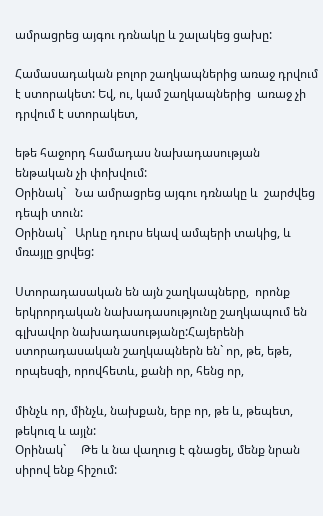ամրացրեց այգու դռնակը և շալակեց ցախը:

Համասադական բոլոր շաղկապներից առաջ դրվում է ստորակետ: Եվ, ու, կամ շաղկապներից  առաջ չի դրվում է ստորակետ,

եթե հաջորդ համադաս նախադասության ենթական չի փոխվում:
Օրինակ`   Նա ամրացրեց այգու դռնակը և  շարժվեց դեպի տուն:
Օրինակ`   Արևը դուրս եկավ ամպերի տակից, և մռայլը ցրվեց:

Ստորադասական են այն շաղկապները,  որոնք երկրորդական նախադասությունը շաղկապում են գլխավոր նախադասությանը:Հայերենի ստորադասական շաղկապներն են` որ, թե, եթե, որպեսզի, որովհետև, քանի որ, հենց որ,

մինչև որ, մինչև, նախքան, երբ որ, թե և, թեպետ, թեկուզ և այլն:
Օրինակ`     Թե և նա վաղուց է գնացել, մենք նրան սիրով ենք հիշում: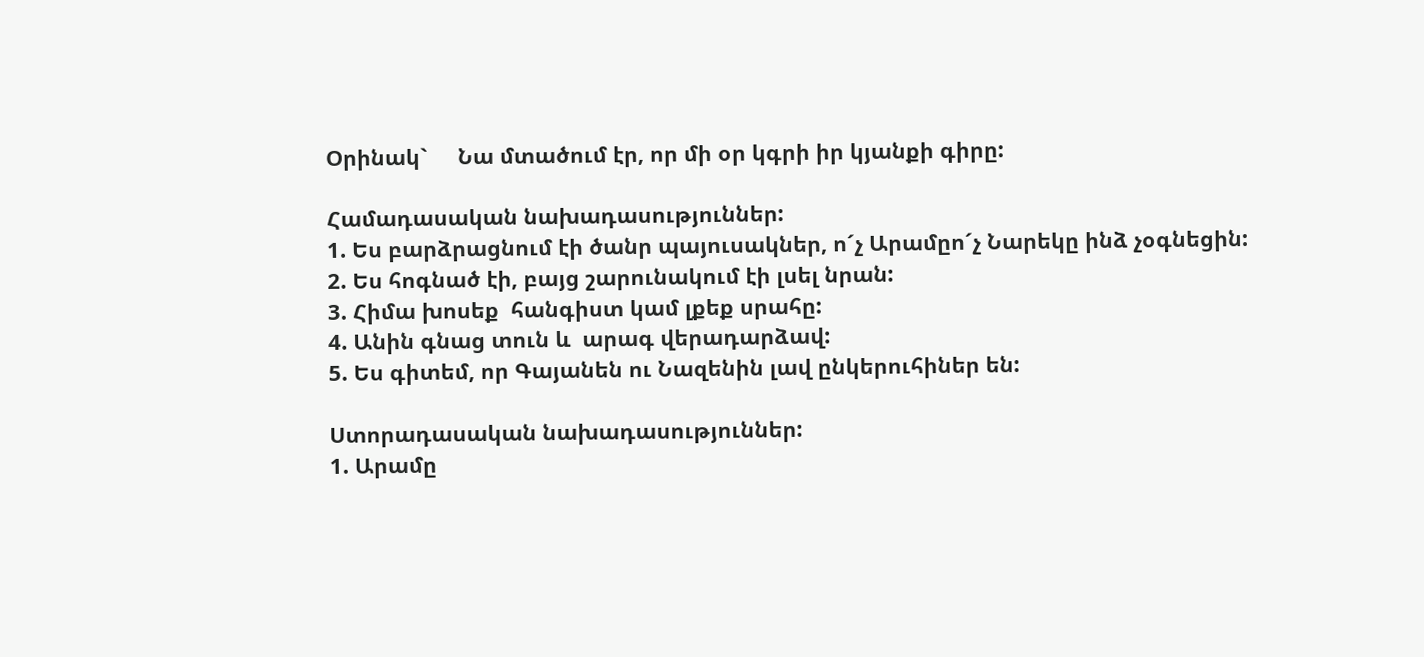Օրինակ`     Նա մտածում էր, որ մի օր կգրի իր կյանքի գիրը:

Համադասական նախադասություններ:
1. Ես բարձրացնում էի ծանր պայուսակներ, ո´չ Արամըո´չ Նարեկը ինձ չօգնեցին:
2. Ես հոգնած էի, բայց շարունակում էի լսել նրան:
3. Հիմա խոսեք  հանգիստ կամ լքեք սրահը:
4. Անին գնաց տուն և  արագ վերադարձավ:
5. Ես գիտեմ, որ Գայանեն ու Նազենին լավ ընկերուհիներ են:

Ստորադասական նախադասություններ:
1. Արամը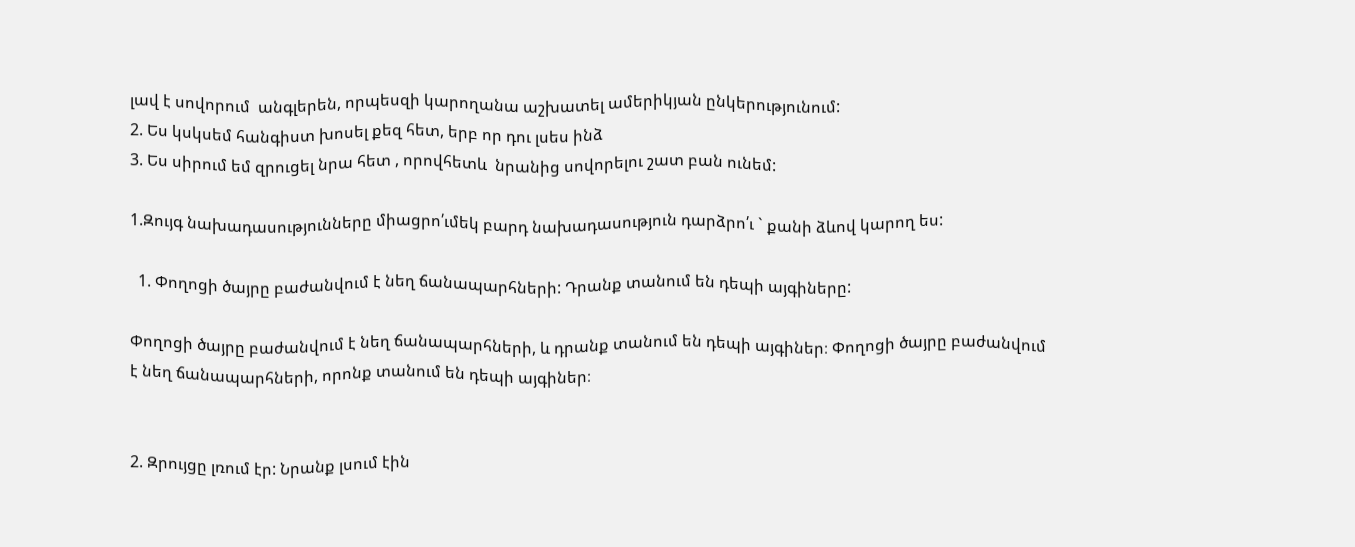լավ է սովորում  անգլերեն, որպեսզի կարողանա աշխատել ամերիկյան ընկերությունում:
2. Ես կսկսեմ հանգիստ խոսել քեզ հետ, երբ որ դու լսես ինձ
3. Ես սիրում եմ զրուցել նրա հետ , որովհետև  նրանից սովորելու շատ բան ունեմ:

1.Զույգ նախադասությունները միացրո՛ւմեկ բարդ նախադասություն դարձրո՛ւ ` քանի ձևով կարող ես:

  1. Փողոցի ծայրը բաժանվում է նեղ ճանապարհների: Դրանք տանում են դեպի այգիները:

Փողոցի ծայրը բաժանվում է նեղ ճանապարհների, և դրանք տանում են դեպի այգիներ։ Փողոցի ծայրը բաժանվում է նեղ ճանապարհների, որոնք տանում են դեպի այգիներ։


2. Զրույցը լռում էր: Նրանք լսում էին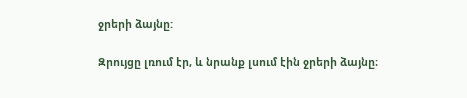ջրերի ձայնը:

Զրույցը լռում էր, և նրանք լսում էին ջրերի ձայնը։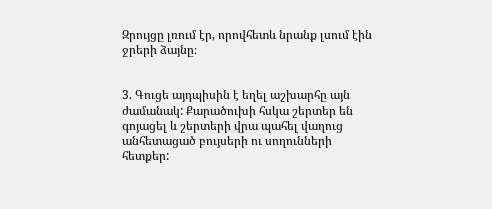Զրույցը լռում էր, որովհետև նրանք լսում էին ջրերի ձայնը։


3. Գուցե այդպիսին է եղել աշխարհը այն ժամանակ: Քարածուխի հսկա շերտեր են գոյացել և շերտերի վրա պահել վաղուց անհետացած բույսերի ու սողունների հետքեր: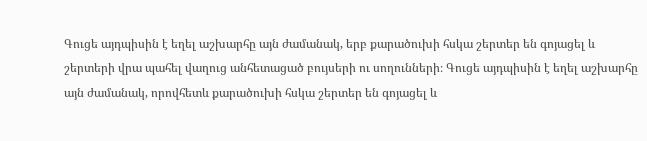Գուցե այդպիսին է եղել աշխարհը այն ժամանակ, երբ քարածուխի հսկա շերտեր են գոյացել և շերտերի վրա պահել վաղուց անհետացած բույսերի ու սողունների։ Գուցե այդպիսին է եղել աշխարհը այն ժամանակ, որովհետև քարածուխի հսկա շերտեր են գոյացել և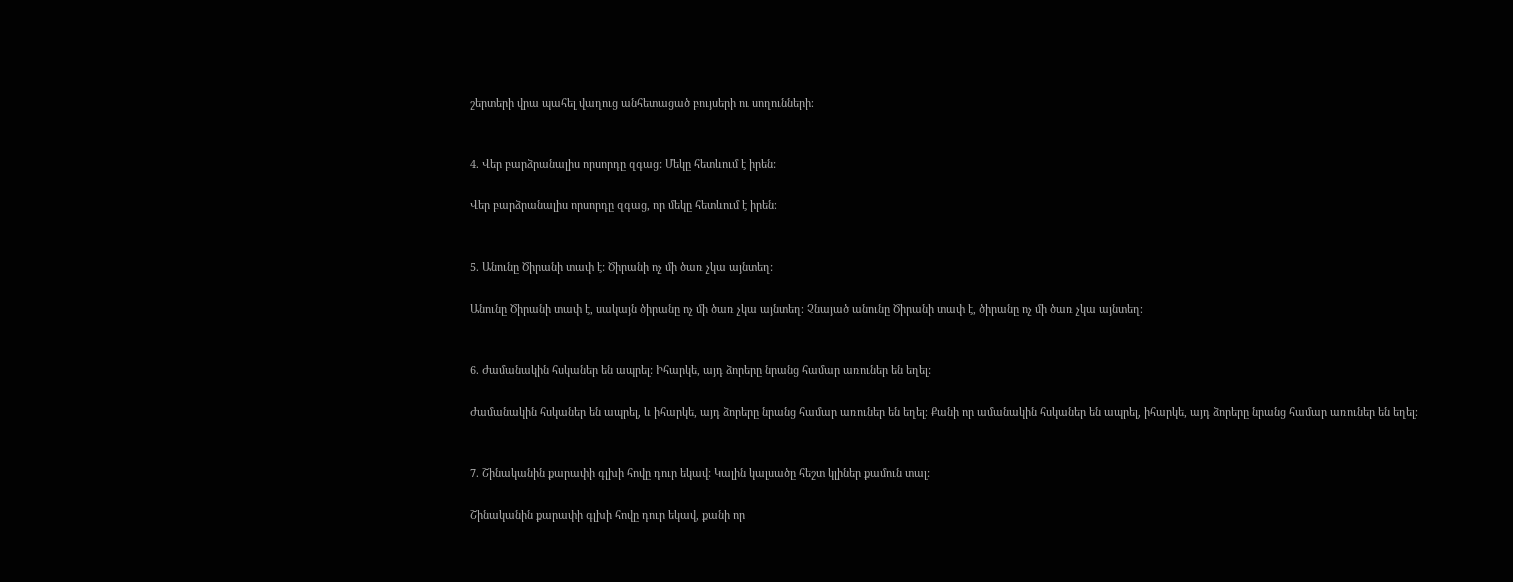շերտերի վրա պահել վաղուց անհետացած բույսերի ու սողունների։


4. Վեր բարձրանալիս որսորդը զգաց: Մեկը հետևում է իրեն:

Վեր բարձրանալիս որսորդը զգաց, որ մեկը հետևում է իրեն։


5. Անունը Ծիրանի տափ է: Ծիրանի ոչ մի ծառ չկա այնտեղ:

Անունը Ծիրանի տափ է, սակայն ծիրանը ոչ մի ծառ չկա այնտեղ։ Չնայած անունը Ծիրանի տափ է, ծիրանը ոչ մի ծառ չկա այնտեղ։


6. Ժամանակին հսկաներ են ապրել: Իհարկե, այդ ձորերը նրանց համար առուներ են եղել:

Ժամանակին հսկաներ են ապրել, և իհարկե, այդ ձորերը նրանց համար առուներ են եղել։ Քանի որ ամանակին հսկաներ են ապրել, իհարկե, այդ ձորերը նրանց համար առուներ են եղել։


7. Շինականին քարափի գլխի հովը դուր եկավ: Կալին կալսածը հեշտ կլիներ քամուն տալ:

Շինականին քարափի գլխի հովը դուր եկավ, քանի որ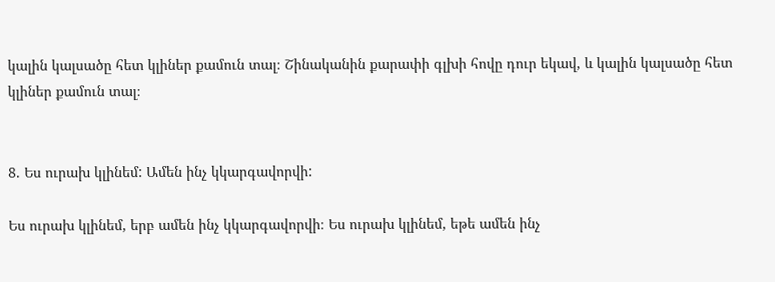կալին կալսածը հետ կլիներ քամուն տալ։ Շինականին քարափի գլխի հովը դուր եկավ, և կալին կալսածը հետ կլիներ քամուն տալ։


8. Ես ուրախ կլինեմ: Ամեն ինչ կկարգավորվի:

Ես ուրախ կլինեմ, երբ ամեն ինչ կկարգավորվի։ Ես ուրախ կլինեմ, եթե ամեն ինչ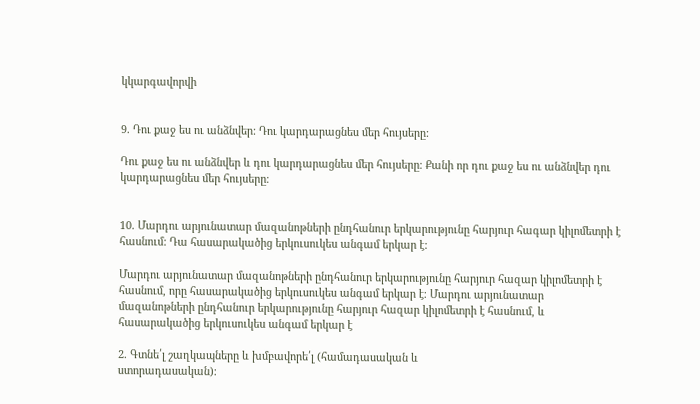կկարգավորվի


9. Դու քաջ ես ու անձնվեր: Դու կարդարացնես մեր հույսերը:

Դու քաջ ես ու անձնվեր և դու կարդարացնես մեր հույսերը։ Քանի որ դու քաջ ես ու անձնվեր դու կարդարացնես մեր հույսերը։


10. Մարդու արյունատար մազանոթների ընդհանուր երկարությունը հարյուր հագար կիլոմետրի է հասնում: Դա հասարակածից երկուսուկես անգամ երկար է:

Մարդու արյունատար մազանոթների ընդհանուր երկարությունը հարյուր հազար կիլոմետրի է հասնում, որը հասարակածից երկուսուկես անգամ երկար է։ Մարդու արյունատար մազանոթների ընդհանուր երկարությունը հարյուր հազար կիլոմետրի է հասնում, և հասարակածից երկուսուկես անգամ երկար է

2. Գտնե՛լ շաղկապները և խմբավորե՛լ (համադասական և
ստորադասական)։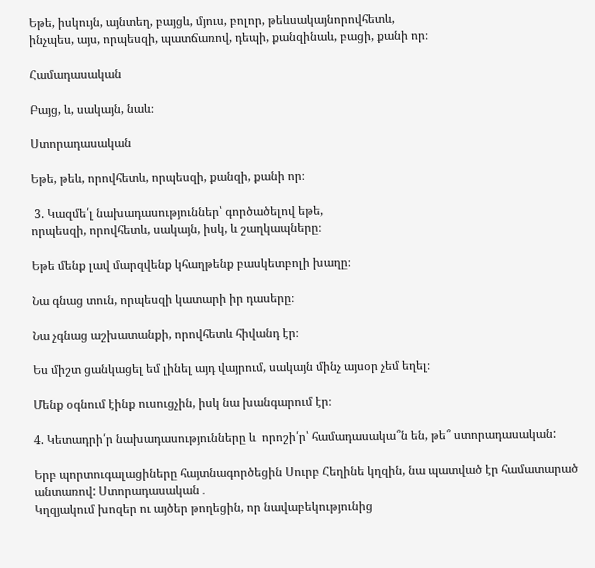Եթե, իսկույն, այնտեղ, բայցև, մյուս, բոլոր, թեևսակայնորովհետև,
ինչպես, այս, որպեսզի, պատճառով, դեպի, քանզինաև, բացի, քանի որ։

Համադասական

Բայց, և, սակայն, նաև։

Ստորադասական

Եթե, թեև, որովհետև, որպեսզի, քանզի, քանի որ։

 3. Կազմե՛լ նախադասություններ՝ գործածելով եթե,
որպեսզի, որովհետև, սակայն, իսկ, և շաղկապները։

Եթե մենք լավ մարզվենք կհաղթենք բասկետբոլի խաղը։

Նա գնաց տուն, որպեսզի կատարի իր դասերը։

Նա չգնաց աշխատանքի, որովհետև հիվանդ էր։

Ես միշտ ցանկացել եմ լինել այդ վայրում, սակայն մինչ այսօր չեմ եղել։

Մենք օգնում էինք ուսուցչին, իսկ նա խանգարում էր։

4. Կետադրի՛ր նախադասությունները և  որոշի՛ր՝ համադասակա՞ն են, թե՞ ստորադասական:

Երբ պորտուգալացիները հայտնագործեցին Սուրբ Հեղինե կղզին, նա պատված էր համատարած անտառով: Ստորադասական․
Կղզյակում խոզեր ու այծեր թողեցին, որ նավաբեկությունից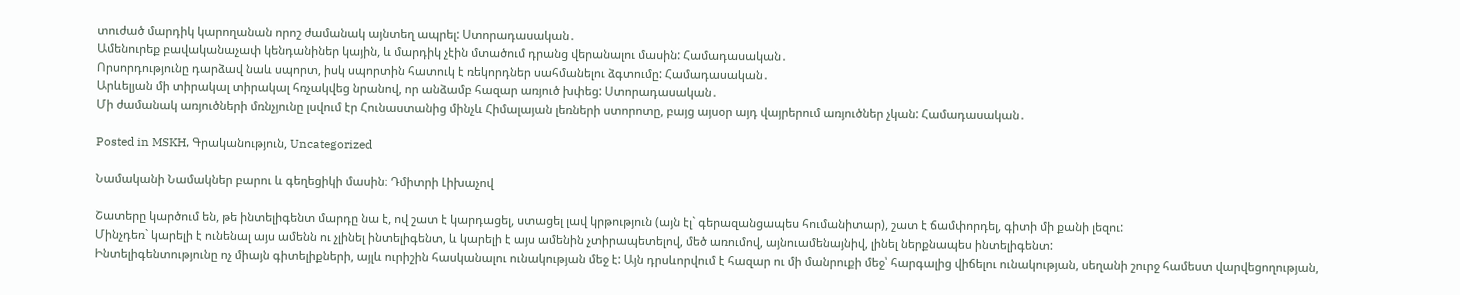տուժած մարդիկ կարողանան որոշ ժամանակ այնտեղ ապրել: Ստորադասական․
Ամենուրեք բավականաչափ կենդանիներ կային, և մարդիկ չէին մտածում դրանց վերանալու մասին: Համադասական․
Որսորդությունը դարձավ նաև սպորտ, իսկ սպորտին հատուկ է ռեկորդներ սահմանելու ձգտումը: Համադասական․
Արևելյան մի տիրակալ տիրակալ հռչակվեց նրանով, որ անձամբ հազար առյուծ խփեց: Ստորադասական․
Մի ժամանակ առյուծների մռնչյունը լսվում էր Հունաստանից մինչև Հիմալայան լեռների ստորոտը, բայց այսօր այդ վայրերում առյուծներ չկան: Համադասական․

Posted in MSKH, Գրականություն, Uncategorized

Նամականի Նամակներ բարու և գեղեցիկի մասին։ Դմիտրի Լիխաչով

Շատերը կարծում են, թե ինտելիգենտ մարդը նա է, ով շատ է կարդացել, ստացել լավ կրթություն (այն էլ` գերազանցապես հումանիտար), շատ է ճամփորդել, գիտի մի քանի լեզու:
Մինչդեռ` կարելի է ունենալ այս ամենն ու չլինել ինտելիգենտ, և կարելի է այս ամենին չտիրապետելով, մեծ առումով, այնուամենայնիվ, լինել ներքնապես ինտելիգենտ:
Ինտելիգենտությունը ոչ միայն գիտելիքների, այլև ուրիշին հասկանալու ունակության մեջ է: Այն դրսևորվում է հազար ու մի մանրուքի մեջ՝ հարգալից վիճելու ունակության, սեղանի շուրջ համեստ վարվեցողության,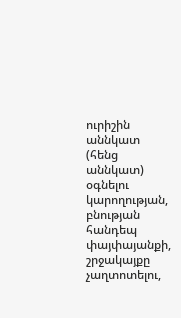ուրիշին աննկատ (հենց աննկատ) օգնելու կարողության, բնության հանդեպ փայփայանքի, շրջակայքը չաղտոտելու,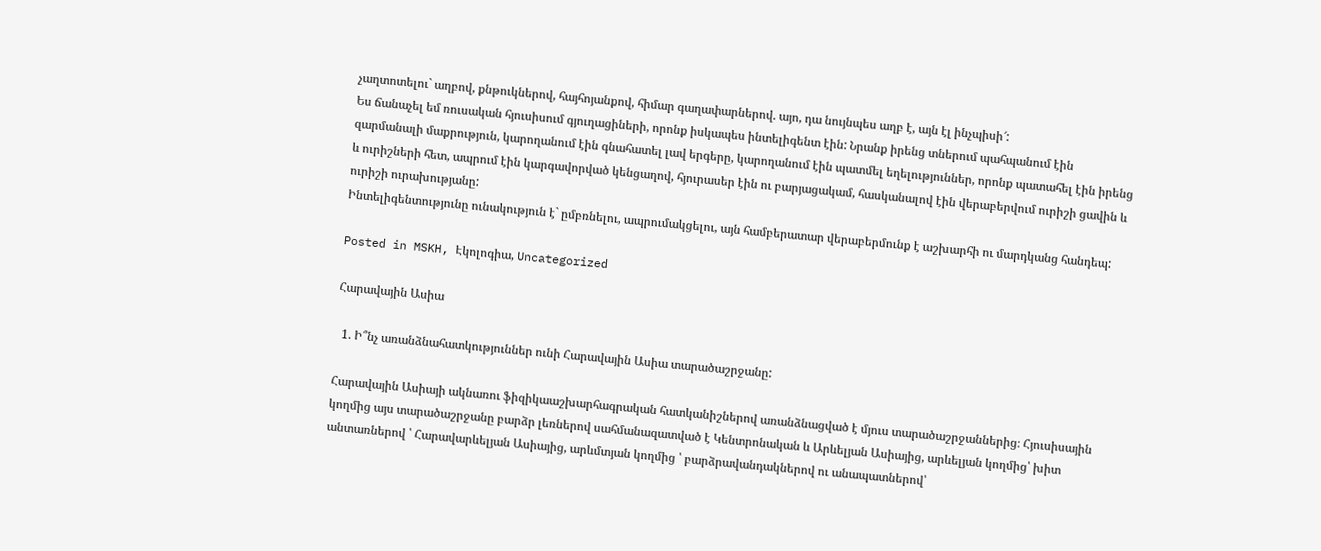չաղտոտելու` աղբով, քնթուկներով, հայհոյանքով, հիմար գաղափարներով. այո, դա նույնպես աղբ է, այն էլ ինչպիսի՜:
Ես ճանաչել եմ ռուսական հյուսիսում գյուղացիների, որոնք իսկապես ինտելիգենտ էին: Նրանք իրենց տներում պահպանում էին զարմանալի մաքրություն, կարողանում էին գնահատել լավ երգերը, կարողանում էին պատմել եղելություններ, որոնք պատահել էին իրենց և ուրիշների հետ, ապրում էին կարգավորված կենցաղով, հյուրասեր էին ու բարյացակամ, հասկանալով էին վերաբերվում ուրիշի ցավին և ուրիշի ուրախությանը:
Ինտելիգենտությունը ունակություն է` ըմբռնելու, ապրումակցելու, այն համբերատար վերաբերմունք է աշխարհի ու մարդկանց հանդեպ:

Posted in MSKH, Էկոլոգիա, Uncategorized

Հարավային Ասիա

  1. Ի՞նչ առանձնահատկություններ ունի Հարավային Ասիա տարածաշրջանը:

Հարավային Ասիայի ակնառու ֆիզիկաաշխարհագրական հատկանիշներով առանձնացված է մյուս տարածաշրջաններից։ Հյուսիսային կողմից այս տարածաշրջանը բարձր լեռներով սահմանազատված է Կենտրոնական և Արևելյան Ասիայից, արևելյան կողմից՝ խիտ անտառներով ՝ Հարավարևելյան Ասիայից, արևմտյան կողմից ՝ բարձրավանդակներով ու անապատներով՝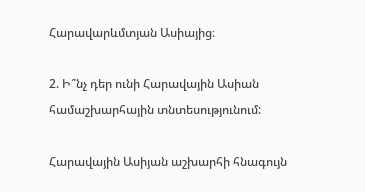Հարավարևմտյան Ասիայից։

2. Ի՞նչ դեր ունի Հարավային Ասիան համաշխարհային տնտեսությունում:

Հարավային Ասիյան աշխարհի հնագույն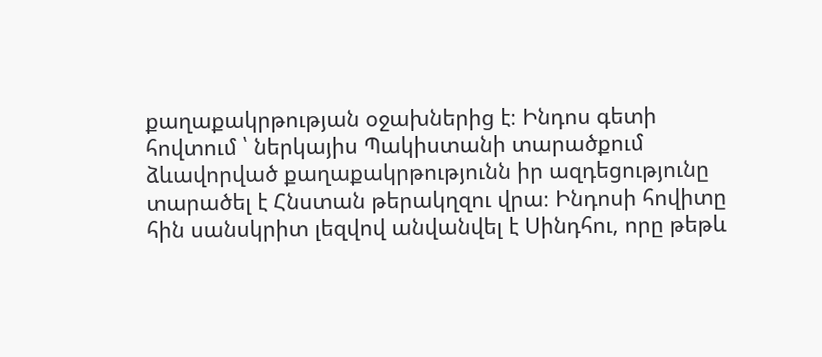քաղաքակրթության օջախներից է։ Ինդոս գետի հովտում ՝ ներկայիս Պակիստանի տարածքում ձևավորված քաղաքակրթությունն իր ազդեցությունը տարածել է Հնստան թերակղզու վրա։ Ինդոսի հովիտը հին սանսկրիտ լեզվով անվանվել է Սինդհու, որը թեթև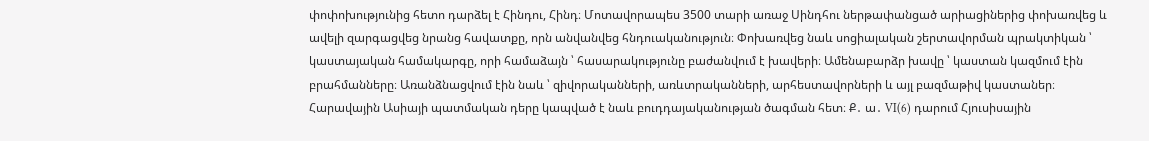փոփոխությունից հետո դարձել է Հինդու, Հինդ։ Մոտավորապես 3500 տարի առաջ Սինդհու ներթափանցած արիացիներից փոխառվեց և ավելի զարգացվեց նրանց հավատքը, որն անվանվեց հնդուականություն։ Փոխառվեց նաև սոցիալական շերտավորման պրակտիկան ՝ կաստայական համակարգը, որի համաձայն ՝ հասարակությունը բաժանվում է խավերի։ Ամենաբարձր խավը ՝ կաստան կազմում էին բրահմանները։ Առանձնացվում էին նաև ՝ զիվորականների, առևտրականների, արհեստավորների և այլ բազմաթիվ կաստաներ։ Հարավային Ասիայի պատմական դերը կապված է նաև բուդդայականության ծագման հետ։ Ք․ ա․ VI(6) դարում Հյուսիսային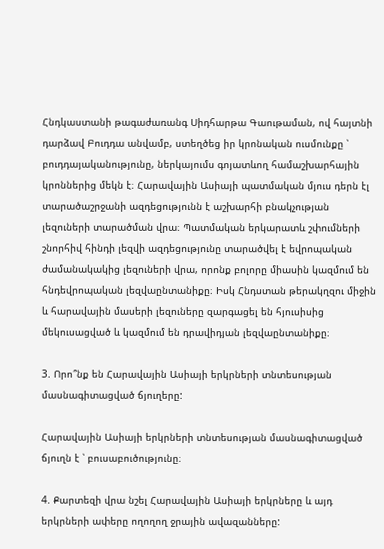Հնդկաստանի թագաժառանգ Սիդհարթա Գաութաման, ով հայտնի դարձավ Բուդդա անվամբ, ստեղծեց իր կրոնական ուսմունքը ՝ բուդդայականությունը, ներկայումս գոյատևող համաշխարհային կրոններից մեկն է։ Հարավային Ասիայի պատմական մյուս դերն էլ տարածաշրջանի ազդեցությունն է աշխարհի բնակչության լեզուների տարածման վրա։ Պատմական երկարատև շփումների շնորհիվ հինդի լեզվի ազդեցությունը տարածվել է եվրոպական ժամանակակից լեզուների վրա, որոնք բոլորը միասին կազմում են հնդեվրոպական լեզվաընտանիքը։ Իսկ Հնդստան թերակղզու միջին և հարավային մասերի լեզուները զարգացել են հյուսիսից մեկուսացված և կազմում են դրավիդյան լեզվաընտանիքը։

3. Որո՞նք են Հարավային Ասիայի երկրների տնտեսության մասնագիտացված ճյուղերը:

Հարավային Ասիայի երկրների տնտեսության մասնագիտացված ճյուղն է ՝ բուսաբուծությունը։

4. Քարտեզի վրա նշել Հարավային Ասիայի երկրները և այդ երկրների ափերը ողողող ջրային ավազանները: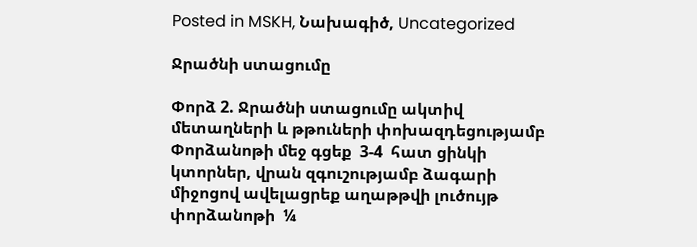Posted in MSKH, Նախագիծ, Uncategorized

Ջրածնի ստացումը

Փորձ 2. Ջրածնի ստացումը ակտիվ մետաղների և թթուների փոխազդեցությամբ
Փորձանոթի մեջ գցեք  3-4  հատ ցինկի կտորներ, վրան զգուշությամբ ձագարի միջոցով ավելացրեք աղաթթվի լուծույթ փորձանոթի  ¼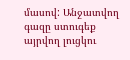մասով: Անջատվող գազը ստուգեք այրվող լուցկու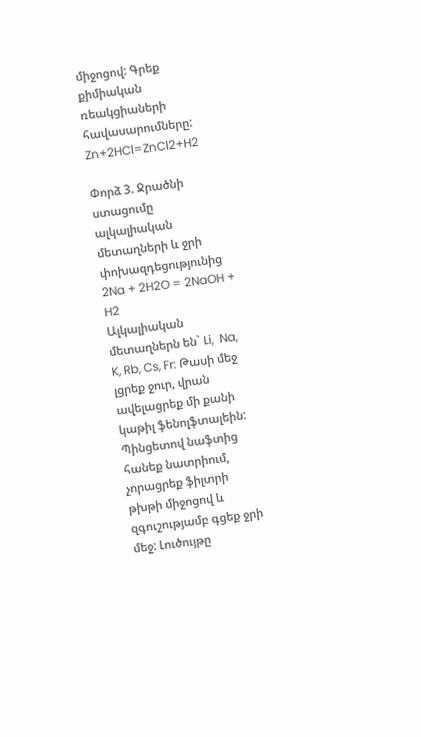միջոցով: Գրեք քիմիական ռեակցիաների հավասարումները:
Zn+2HCl=ZnCl2+H2

Փորձ 3. Ջրածնի ստացումը ալկալիական մետաղների և ջրի փոխազդեցությունից
2Na + 2H2O = 2NaOH + H2
Ալկալիական մետաղներն են` Li,  Na, K, Rb, Cs, Fr: Թասի մեջ լցրեք ջուր, վրան ավելացրեք մի քանի կաթիլ ֆենոլֆտալեին: Պինցետով նաֆտից հանեք նատրիում, չորացրեք ֆիլտրի թխթի միջոցով և զգուշությամբ գցեք ջրի մեջ: Լուծույթը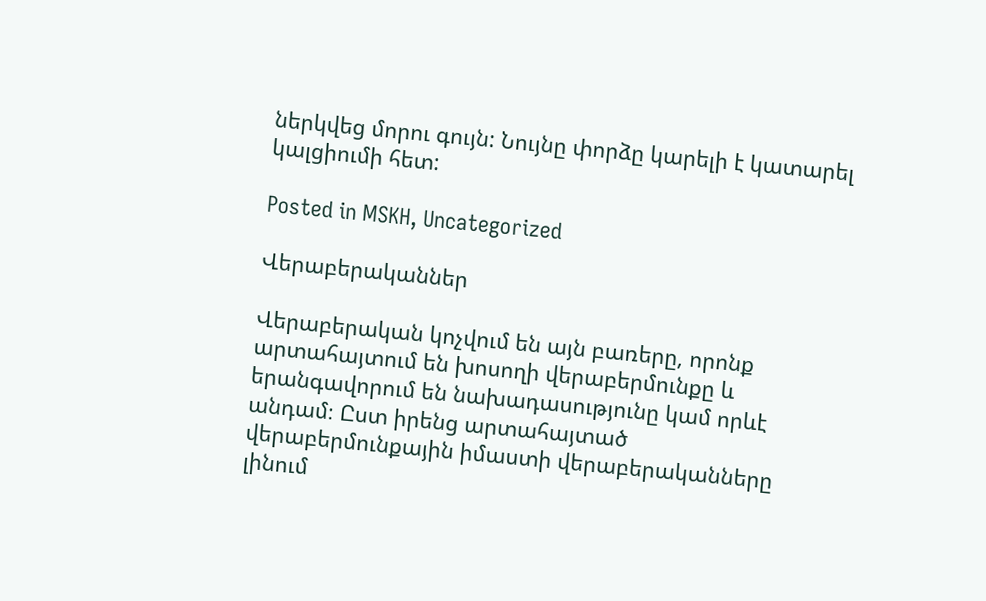ներկվեց մորու գույն: Նույնը փորձը կարելի է կատարել կալցիումի հետ:

Posted in MSKH, Uncategorized

Վերաբերականներ

Վերաբերական կոչվում են այն բառերը, որոնք արտահայտում են խոսողի վերաբերմունքը և երանգավորում են նախադասությունը կամ որևէ անդամ։ Ըստ իրենց արտահայտած վերաբերմունքային իմաստի վերաբերականները լինում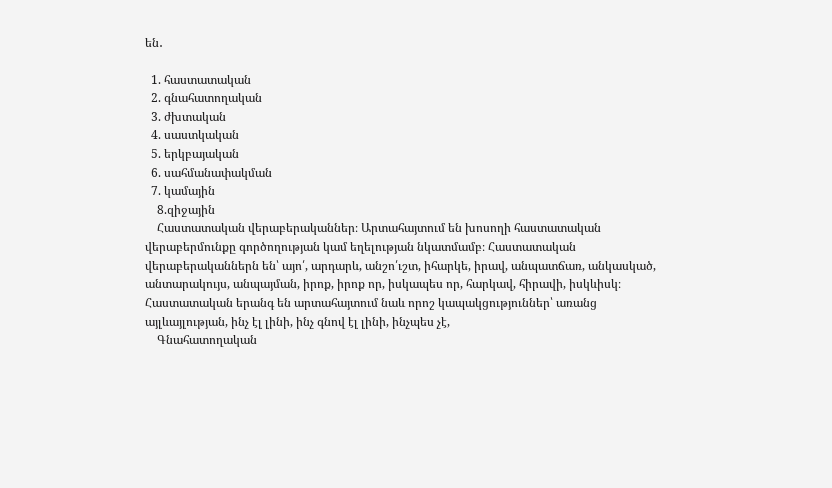են․

  1. հաստատական
  2. գնահատողական
  3. ժխտական
  4. սաստկական
  5. երկբայական
  6. սահմանափակման
  7. կամային
    8.զիջային
    Հաստատական վերաբերականներ։ Արտահայտում են խոսողի հաստատական վերաբերմունքը գործողության կամ եղելության նկատմամբ։ Հաստատական վերաբերականներն են՝ այո՛, արդարև, անշո՛ւշտ, իհարկե, իրավ, անպատճառ, անկասկած, անտարակույս, անպայման, իրոք, իրոք որ, իսկապես որ, հարկավ, հիրավի, իսկևիսկ։ Հաստատական երանգ են արտահայտում նաև որոշ կապակցություններ՝ առանց այլևայլության, ինչ էլ լինի, ինչ գնով էլ լինի, ինչպես չէ,
    Գնահատողական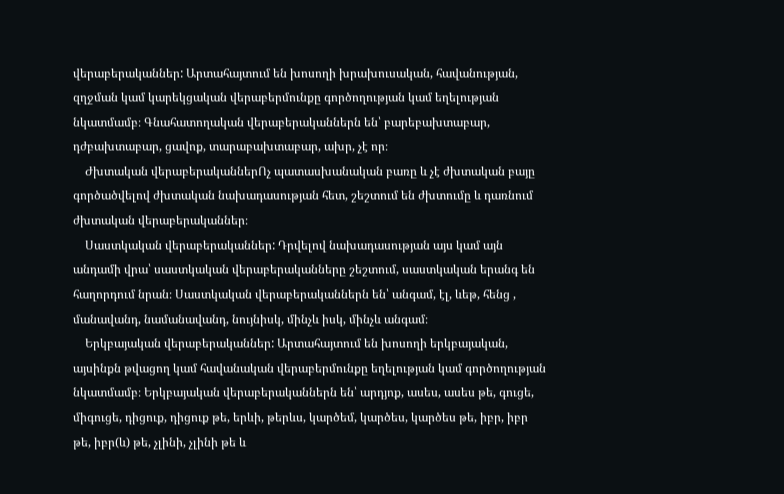վերաբերականներ: Արտահայտում են խոսողի խրախուսական, հավանության, զղջման կամ կարեկցական վերաբերմունքը գործողության կամ եղելության նկատմամբ։ Գնահատողական վերաբերականներն են՝ բարեբախտաբար, դժբախտաբար, ցավոք, տարաբախտաբար, ախր, չէ որ։
    Ժխտական վերաբերականներՈչ պատասխանական բառը և չէ ժխտական բայը գործածվելով ժխտական նախադասության հետ, շեշտում են ժխտումը և դառնում ժխտական վերաբերականներ։
    Սաստկական վերաբերականներ: Դրվելով նախադասության այս կամ այն անդամի վրա՝ սաստկական վերաբերականները շեշտում, սաստկական երանգ են հաղորդում նրան։ Սաստկական վերաբերականներն են՝ անգամ, էլ, ևեթ, հենց , մանավանդ, նամանավանդ, նույնիսկ, մինչև իսկ, մինչև անգամ։
    Երկբայական վերաբերականներ: Արտահայտում են խոսողի երկբայական, այսինքն թվացող կամ հավանական վերաբերմունքը եղելության կամ գործողության նկատմամբ։ Երկբայական վերաբերականներն են՝ արդյոք, ասես, ասես թե, գուցե, միգուցե, դիցուք, դիցուք թե, երևի, թերևս, կարծեմ, կարծես, կարծես թե, իբր, իբր թե, իբր(և) թե, չլինի, չլինի թե և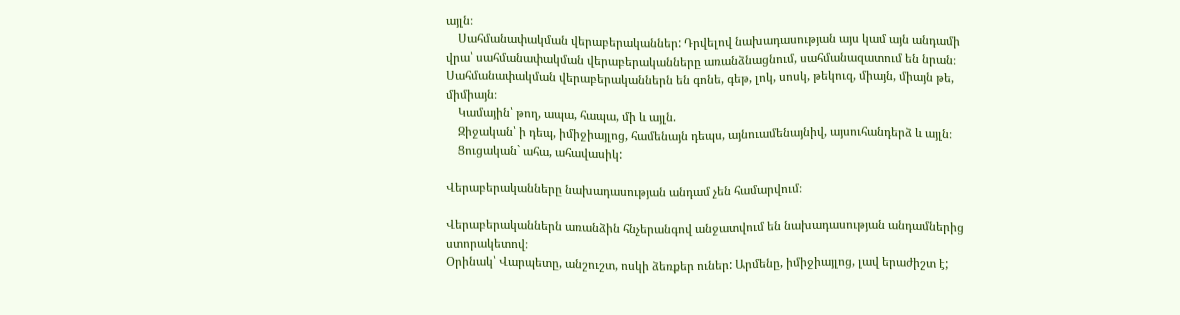այլն։
    Սահմանափակման վերաբերականներ: Դրվելով նախադասության այս կամ այն անդամի վրա՝ սահմանափակման վերաբերականները առանձնացնում, սահմանազատում են նրան։ Սահմանափակման վերաբերականներն են գոնե, գեթ, լոկ, սոսկ, թեկուզ, միայն, միայն թե, միմիայն։
    Կամային՝ թող, ապա, հապա, մի և այլն.
    Զիջական՝ ի դեպ, իմիջիայլոց, համենայն դեպս, այնուամենայնիվ, այսուհանդերձ և այլն։
    Ցուցական` ահա, ահավասիկ:

Վերաբերականները նախադասության անդամ չեն համարվում։

Վերաբերականներն առանձին հնչերանգով անջատվում են նախադասության անդամներից ստորակետով։
Օրինակ՝ Վարպետը, անշուշտ, ոսկի ձեռքեր ուներ: Արմենը, իմիջիայլոց, լավ երաժիշտ է;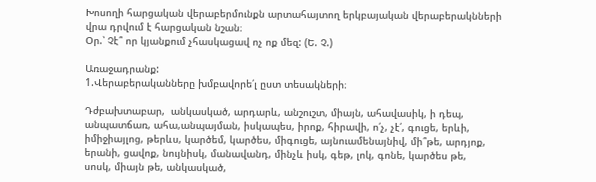Խոսողի հարցական վերաբերմունքն արտահայտող երկբայական վերաբերակնների վրա դրվում է հարցական նշան։
Օր.՝ Չէ՞ որ կյանքում չհասկացավ ոչ ոք մեզ: (Ե. Չ.)

Առաջադրանք:
1.Վերաբերականները խմբավորե՛լ ըստ տեսակների։

Դժբախտաբար,  անկասկած, արդարև, անշուշտ, միայն, ահավասիկ, ի դեպ,
անպատճառ, ահա,անպայման, իսկապես, իրոք, հիրավի, ո՛չ, չէ՛, գուցե, երևի,
իմիջիայլոց, թերևս, կարծեմ, կարծես, միգուցե, այնուամենայնիվ, մի՞թե, արդյոք,
երանի, ցավոք, նույնիսկ, մանավանդ, մինչև իսկ, գեթ, լոկ, գոնե, կարծես թե,
սոսկ, միայն թե, անկասկած,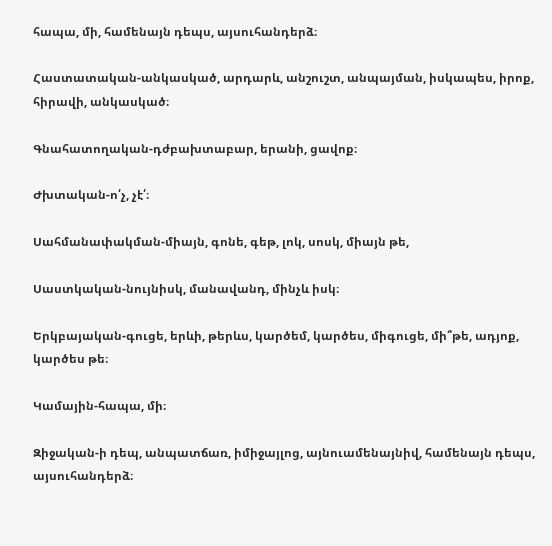հապա, մի, համենայն դեպս, այսուհանդերձ։

Հաստատական-անկասկած, արդարև, անշուշտ, անպայման, իսկապես, իրոք, հիրավի, անկասկած։

Գնահատողական-դժբախտաբար, երանի, ցավոք։

Ժխտական-ո՛չ, չէ՛։

Սահմանափակման-միայն, գոնե, գեթ, լոկ, սոսկ, միայն թե,

Սաստկական-նույնիսկ, մանավանդ, մինչև իսկ։

Երկբայական-գուցե, երևի, թերևս, կարծեմ, կարծես, միգուցե, մի՞թե, ադյոք, կարծես թե։

Կամային-հապա, մի։

Զիջական-ի դեպ, անպատճառ, իմիջայլոց, այնուամենայնիվ, համենայն դեպս, այսուհանդերձ։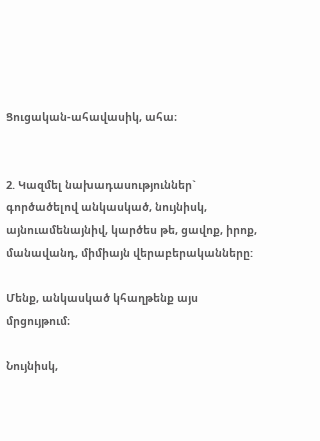Ցուցական-ահավասիկ, ահա։


2. Կազմել նախադասություններ` գործածելով անկասկած, նույնիսկ, այնուամենայնիվ, կարծես թե, ցավոք, իրոք, մանավանդ, միմիայն վերաբերականները:

Մենք, անկասկած կհաղթենք այս մրցույթում։

Նույնիսկ,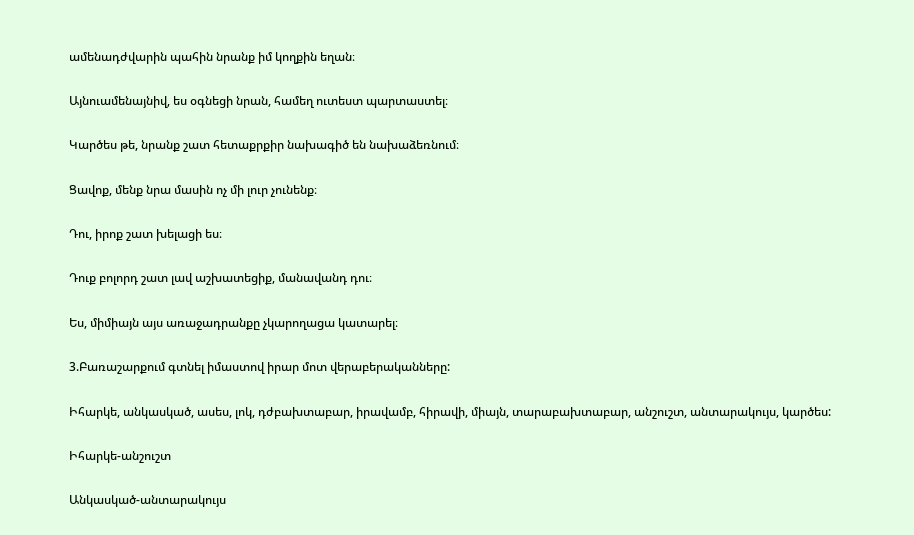ամենադժվարին պահին նրանք իմ կողքին եղան։

Այնուամենայնիվ, ես օգնեցի նրան, համեղ ուտեստ պարտաստել։

Կարծես թե, նրանք շատ հետաքրքիր նախագիծ են նախաձեռնում։

Ցավոք, մենք նրա մասին ոչ մի լուր չունենք։

Դու, իրոք շատ խելացի ես։

Դուք բոլորդ շատ լավ աշխատեցիք, մանավանդ դու։

Ես, միմիայն այս առաջադրանքը չկարողացա կատարել։

3.Բառաշարքում գտնել իմաստով իրար մոտ վերաբերականները:

Իհարկե, անկասկած, ասես, լոկ, դժբախտաբար, իրավամբ, հիրավի, միայն, տարաբախտաբար, անշուշտ, անտարակույս, կարծես:

Իհարկե-անշուշտ

Անկասկած-անտարակույս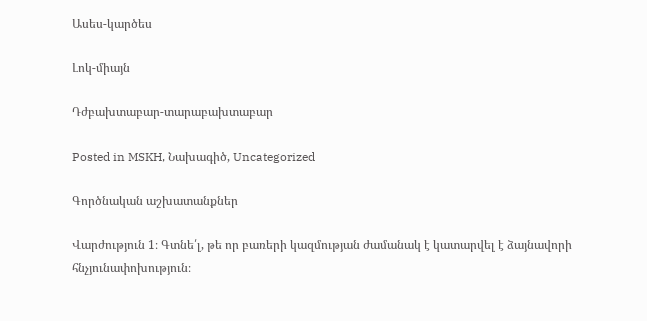Ասես-կարծես

Լոկ-միայն

Դժբախտաբար-տարաբախտաբար

Posted in MSKH, Նախագիծ, Uncategorized

Գործնական աշխատանքներ

Վարժություն 1։ Գտնե՛լ, թե որ բառերի կազմության ժամանակ է կատարվել է ձայնավորի հնչյունափոխություն։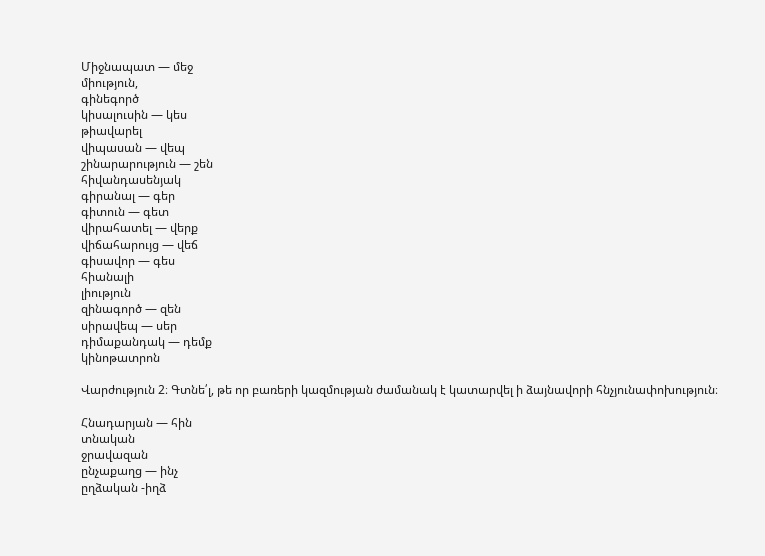Միջնապատ — մեջ
միություն,
գինեգործ
կիսալուսին — կես
թիավարել
վիպասան — վեպ
շինարարություն — շեն
հիվանդասենյակ
գիրանալ — գեր
գիտուն — գետ
վիրահատել — վերք
վիճահարույց — վեճ
գիսավոր — գես
հիանալի
լիություն
զինագործ — զեն
սիրավեպ — սեր
դիմաքանդակ — դեմք
կինոթատրոն

Վարժություն 2։ Գտնե՛լ, թե որ բառերի կազմության ժամանակ է կատարվել ի ձայնավորի հնչյունափոխություն։

Հնադարյան — հին
տնական
ջրավազան
ընչաքաղց — ինչ
ըղձական -իղձ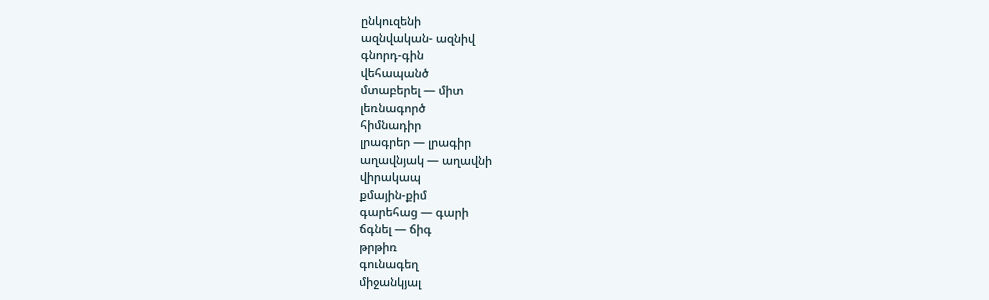ընկուզենի
ազնվական- ազնիվ
գնորդ-գին
վեհապանծ
մտաբերել — միտ
լեռնագործ
հիմնադիր
լրագրեր — լրագիր
աղավնյակ — աղավնի
վիրակապ
քմային-քիմ
գարեհաց — գարի
ճգնել — ճիգ
թրթիռ
գունագեղ
միջանկյալ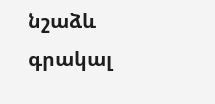նշաձև
գրակալ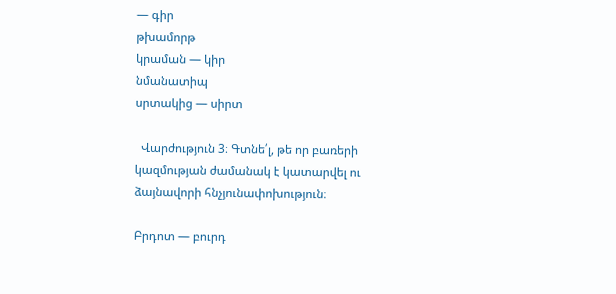— գիր
թխամորթ
կրաման — կիր
նմանատիպ
սրտակից — սիրտ

  Վարժություն 3։ Գտնե՛լ, թե որ բառերի կազմության ժամանակ է կատարվել ու ձայնավորի հնչյունափոխություն։

Բրդոտ — բուրդ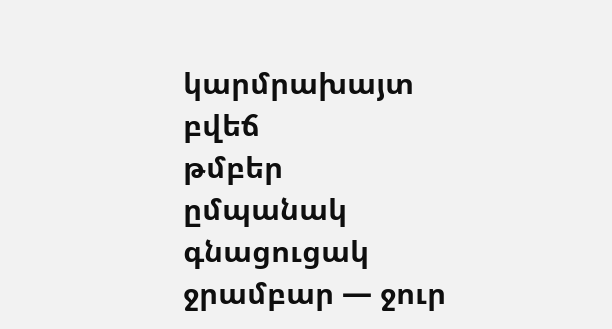կարմրախայտ
բվեճ
թմբեր
ըմպանակ
գնացուցակ
ջրամբար — ջուր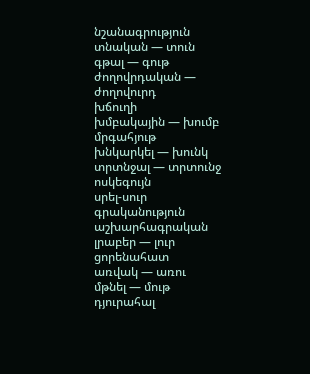նշանագրություն
տնական — տուն
գթալ — գութ
ժողովրդական — ժողովուրդ
խճուղի
խմբակային — խումբ
մրգահյութ
խնկարկել — խունկ
տրտնջալ — տրտունջ
ոսկեգույն
սրել-սուր
գրականություն
աշխարհագրական
լրաբեր — լուր
ցորենահատ
առվակ — առու
մթնել — մութ
դյուրահալ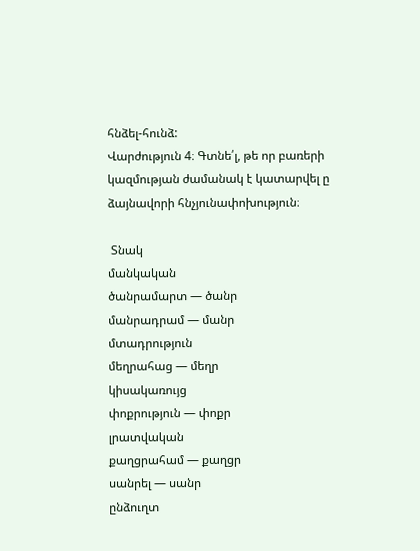հնձել-հունձ:
Վարժություն 4։ Գտնե՛լ, թե որ բառերի կազմության ժամանակ է կատարվել ը ձայնավորի հնչյունափոխություն։

 Տնակ
մանկական
ծանրամարտ — ծանր
մանրադրամ — մանր
մտադրություն
մեղրահաց — մեղր
կիսակառույց
փոքրություն — փոքր
լրատվական
քաղցրահամ — քաղցր
սանրել — սանր
ընձուղտ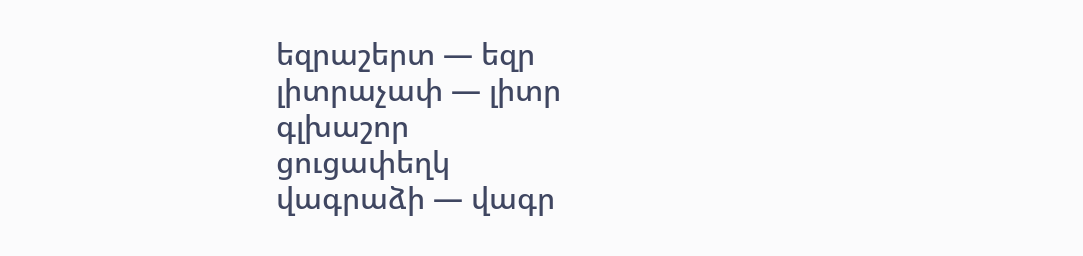եզրաշերտ — եզր
լիտրաչափ — լիտր
գլխաշոր
ցուցափեղկ
վագրաձի — վագր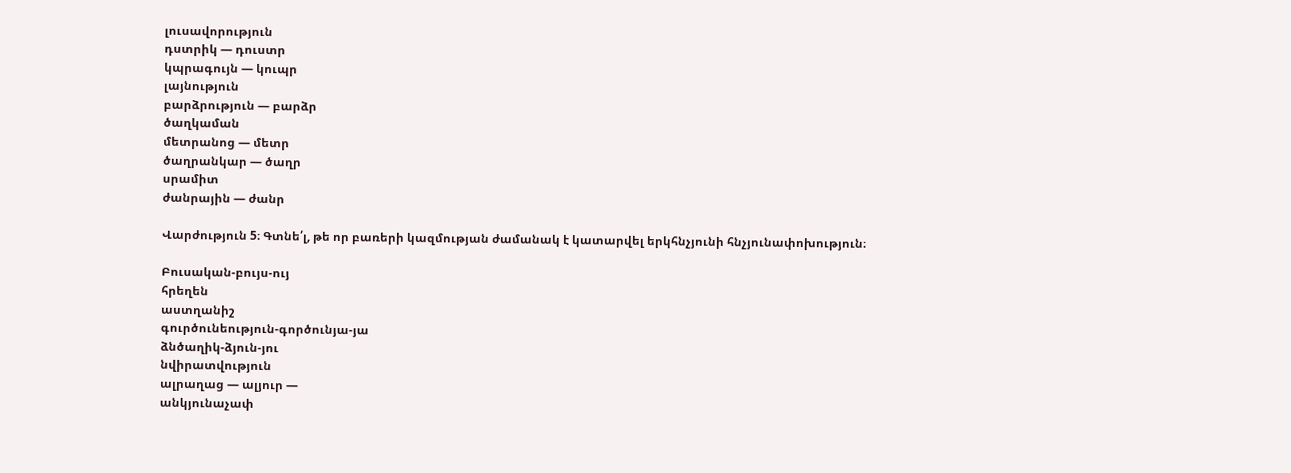լուսավորություն
դստրիկ — դուստր
կպրագույն — կուպր
լայնություն
բարձրություն — բարձր
ծաղկաման
մետրանոց — մետր
ծաղրանկար — ծաղր
սրամիտ
ժանրային — ժանր

Վարժություն 5։ Գտնե՛լ, թե որ բառերի կազմության ժամանակ է կատարվել երկհնչյունի հնչյունափոխություն։

Բուսական-բույս-ույ
հրեղեն
աստղանիշ
գուրծունեություն-գործունյա-յա
ձնծաղիկ-ձյուն-յու
նվիրատվություն
ալրաղաց — ալյուր —
անկյունաչափ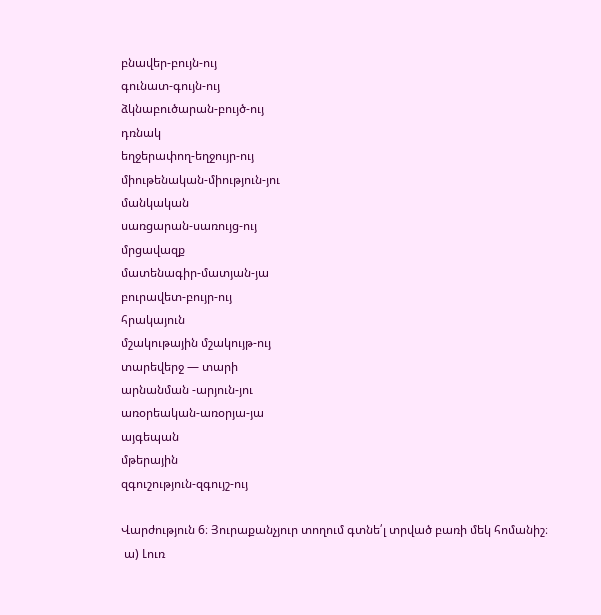բնավեր-բույն-ույ
գունատ-գույն-ույ
ձկնաբուծարան-բույծ-ույ
դռնակ
եղջերափող-եղջույր-ույ
միութենական-միություն-յու
մանկական
սառցարան-սառույց-ույ
մրցավազք
մատենագիր-մատյան-յա
բուրավետ-բույր-ույ
հրակայուն
մշակութային մշակույթ-ույ
տարեվերջ — տարի
արնանման -արյուն-յու
առօրեական-առօրյա-յա
այգեպան
մթերային
զգուշություն-զգույշ-ույ

Վարժություն 6։ Յուրաքանչյուր տողում գտնե՛լ տրված բառի մեկ հոմանիշ։
 ա) Լուռ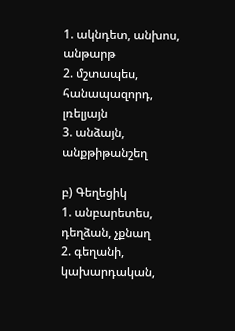1. ակնդետ, անխոս, անթարթ
2. մշտապես, հանապազորդ, լռելյայն
3. անձայն, անքթիթանշեղ

բ) Գեղեցիկ
1. անբարետես, դեղձան, չքնաղ
2. գեղանի, կախարդական,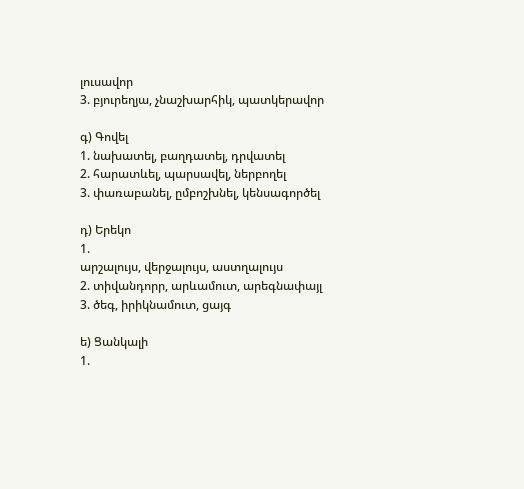լուսավոր
3. բյուրեղյա, չնաշխարհիկ, պատկերավոր

գ) Գովել
1. նախատել, բաղդատել, դրվատել
2. հարատևել, պարսավել, ներբողել
3. փառաբանել, ըմբոշխնել, կենսագործել

դ) Երեկո
1.
արշալույս, վերջալույս, աստղալույս
2. տիվանդորր, արևամուտ, արեգնափայլ
3. ծեգ, իրիկնամուտ, ցայգ

ե) Ցանկալի
1.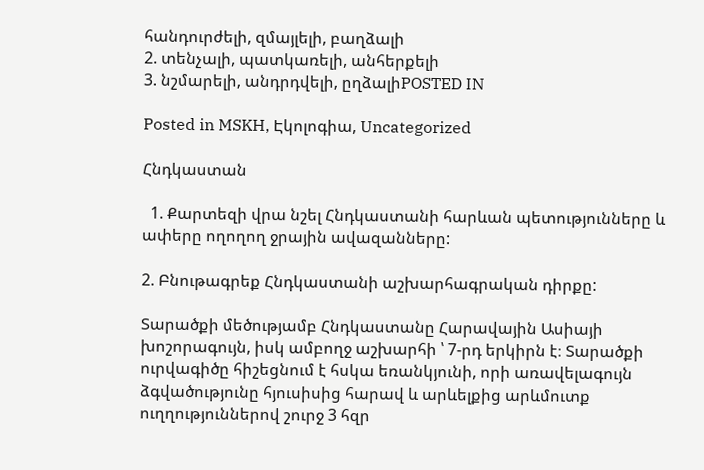հանդուրժելի, զմայլելի, բաղձալի
2. տենչալի, պատկառելի, անհերքելի
3. նշմարելի, անդրդվելի, ըղձալիPOSTED IN

Posted in MSKH, Էկոլոգիա, Uncategorized

Հնդկաստան

  1. Քարտեզի վրա նշել Հնդկաստանի հարևան պետությունները և ափերը ողողող ջրային ավազանները:

2. Բնութագրեք Հնդկաստանի աշխարհագրական դիրքը:

Տարածքի մեծությամբ Հնդկաստանը Հարավային Ասիայի խոշորագույն, իսկ ամբողջ աշխարհի ՝ 7-րդ երկիրն է։ Տարածքի ուրվագիծը հիշեցնում է հսկա եռանկյունի, որի առավելագույն ձգվածությունը հյուսիսից հարավ և արևելքից արևմուտք ուղղություններով շուրջ 3 հզր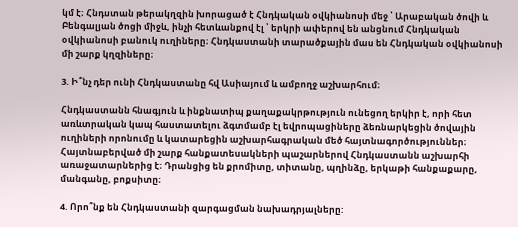կմ է։ Հնդստան թերակղզին խորացած է Հնդկական օվկիանոսի մեջ ՝ Արաբական ծովի և Բենգալյան ծոցի միջև, ինչի հետևանքով էլ ՝ երկրի ափերով են անցնում Հնդկական օվկիանոսի բանուկ ուղիները։ Հնդկաստանի տարածքային մաս են Հնդկական օվկիանոսի մի շարք կղզիները։

3. Ի՞նչ դեր ունի Հնդկաստանը հվ Ասիայում և ամբողջ աշխարհում։

Հնդկաստանն հնագյուն և ինքնատիպ քաղաքակրթություն ունեցող երկիր է, որի հետ առևտրական կապ հաստատելու ձգտմամբ էլ եվրոպացիները ձեռնարկեցին ծովային ուղիների որոնումը և կատարեցին աշխարհագրական մեծ հայտնագործություններ։ Հայտնաբերված մի շարք հանքատեսակների պաշարներով Հնդկաստանն աշխարհի առաջատարներից է։ Դրանցից են քրոմիտը, տիտանը, պղինձը, երկաթի հանքաքարը, մանգանը, բոքսիտը։

4. Որո՞նք են Հնդկաստանի զարգացման նախադրյալները: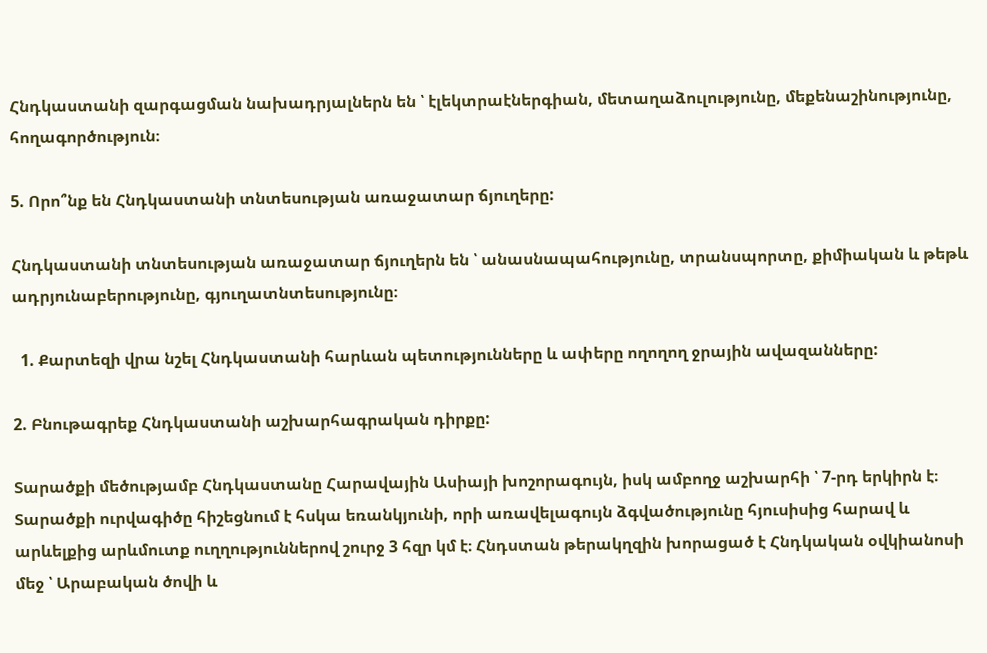Հնդկաստանի զարգացման նախադրյալներն են ՝ էլեկտրաէներգիան, մետաղաձուլությունը, մեքենաշինությունը, հողագործություն։

5. Որո՞նք են Հնդկաստանի տնտեսության առաջատար ճյուղերը:

Հնդկաստանի տնտեսության առաջատար ճյուղերն են ՝ անասնապահությունը, տրանսպորտը, քիմիական և թեթև ադրյունաբերությունը, գյուղատնտեսությունը։

  1. Քարտեզի վրա նշել Հնդկաստանի հարևան պետությունները և ափերը ողողող ջրային ավազանները:

2. Բնութագրեք Հնդկաստանի աշխարհագրական դիրքը:

Տարածքի մեծությամբ Հնդկաստանը Հարավային Ասիայի խոշորագույն, իսկ ամբողջ աշխարհի ՝ 7-րդ երկիրն է։ Տարածքի ուրվագիծը հիշեցնում է հսկա եռանկյունի, որի առավելագույն ձգվածությունը հյուսիսից հարավ և արևելքից արևմուտք ուղղություններով շուրջ 3 հզր կմ է։ Հնդստան թերակղզին խորացած է Հնդկական օվկիանոսի մեջ ՝ Արաբական ծովի և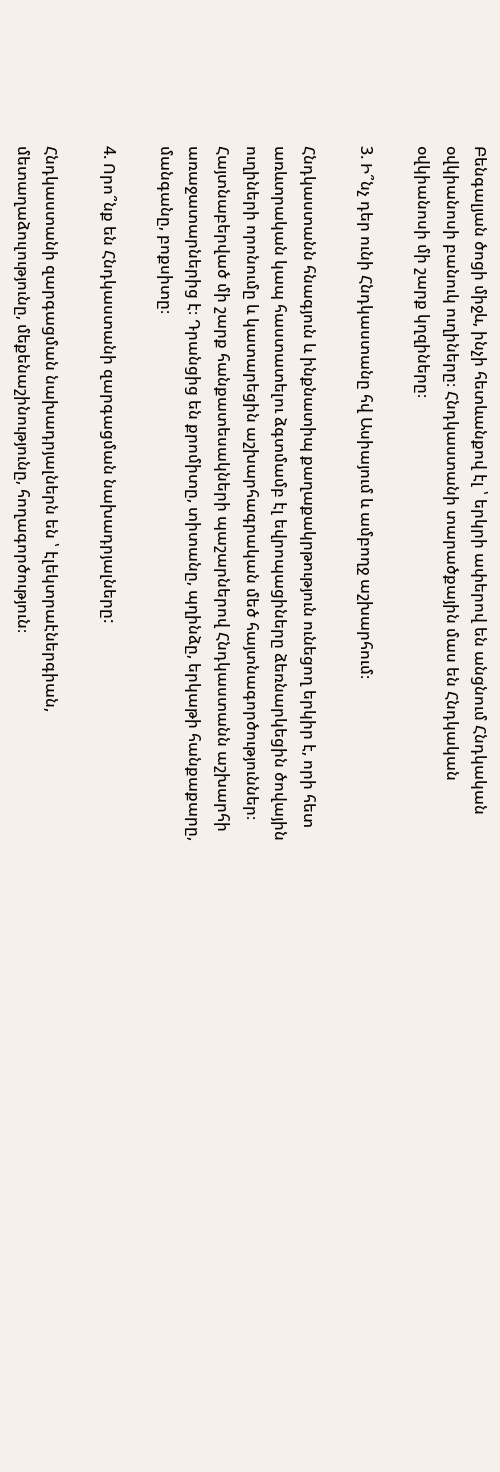Բենգալյան ծոցի միջև, ինչի հետևանքով էլ ՝ երկրի ափերով են անցնում Հնդկական օվկիանոսի բանուկ ուղիները։ Հնդկաստանի տարածքային մաս են Հնդկական օվկիանոսի մի շարք կղզիները։

3. Ի՞նչ դեր ունի Հնդկաստանը հվ Ասիայում և ամբողջ աշխարհում։

Հնդկաստանն հնագյուն և ինքնատիպ քաղաքակրթություն ունեցող երկիր է, որի հետ առևտրական կապ հաստատելու ձգտմամբ էլ եվրոպացիները ձեռնարկեցին ծովային ուղիների որոնումը և կատարեցին աշխարհագրական մեծ հայտնագործություններ։ Հայտնաբերված մի շարք հանքատեսակների պաշարներով Հնդկաստանն աշխարհի առաջատարներից է։ Դրանցից են քրոմիտը, տիտանը, պղինձը, երկաթի հանքաքարը, մանգանը, բոքսիտը։

4. Որո՞նք են Հնդկաստանի զարգացման նախադրյալները:

Հնդկաստանի զարգացման նախադրյալներն են ՝ էլեկտրաէներգիան, մետաղաձուլությունը, մեքենաշինությունը, հողագործություն։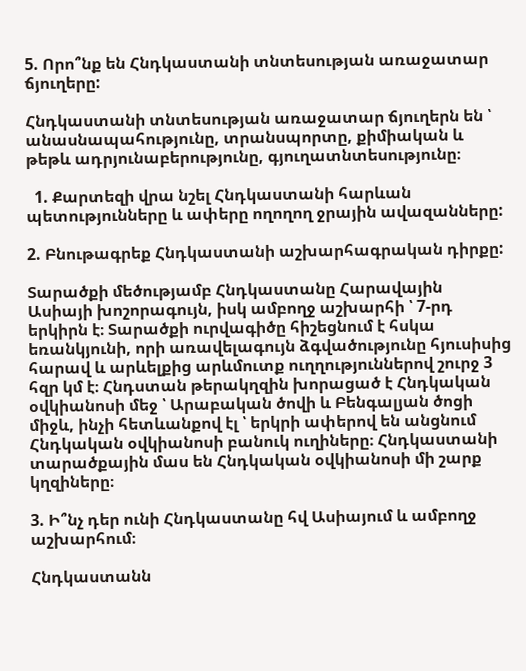5. Որո՞նք են Հնդկաստանի տնտեսության առաջատար ճյուղերը:

Հնդկաստանի տնտեսության առաջատար ճյուղերն են ՝ անասնապահությունը, տրանսպորտը, քիմիական և թեթև ադրյունաբերությունը, գյուղատնտեսությունը։

  1. Քարտեզի վրա նշել Հնդկաստանի հարևան պետությունները և ափերը ողողող ջրային ավազանները:

2. Բնութագրեք Հնդկաստանի աշխարհագրական դիրքը:

Տարածքի մեծությամբ Հնդկաստանը Հարավային Ասիայի խոշորագույն, իսկ ամբողջ աշխարհի ՝ 7-րդ երկիրն է։ Տարածքի ուրվագիծը հիշեցնում է հսկա եռանկյունի, որի առավելագույն ձգվածությունը հյուսիսից հարավ և արևելքից արևմուտք ուղղություններով շուրջ 3 հզր կմ է։ Հնդստան թերակղզին խորացած է Հնդկական օվկիանոսի մեջ ՝ Արաբական ծովի և Բենգալյան ծոցի միջև, ինչի հետևանքով էլ ՝ երկրի ափերով են անցնում Հնդկական օվկիանոսի բանուկ ուղիները։ Հնդկաստանի տարածքային մաս են Հնդկական օվկիանոսի մի շարք կղզիները։

3. Ի՞նչ դեր ունի Հնդկաստանը հվ Ասիայում և ամբողջ աշխարհում։

Հնդկաստանն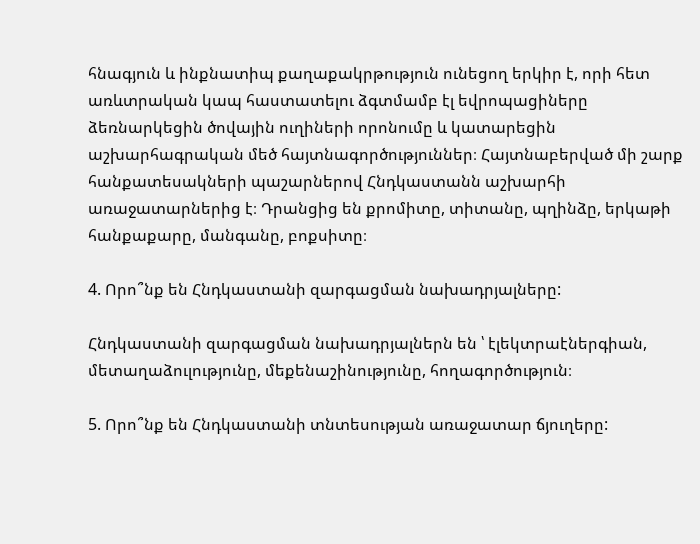հնագյուն և ինքնատիպ քաղաքակրթություն ունեցող երկիր է, որի հետ առևտրական կապ հաստատելու ձգտմամբ էլ եվրոպացիները ձեռնարկեցին ծովային ուղիների որոնումը և կատարեցին աշխարհագրական մեծ հայտնագործություններ։ Հայտնաբերված մի շարք հանքատեսակների պաշարներով Հնդկաստանն աշխարհի առաջատարներից է։ Դրանցից են քրոմիտը, տիտանը, պղինձը, երկաթի հանքաքարը, մանգանը, բոքսիտը։

4. Որո՞նք են Հնդկաստանի զարգացման նախադրյալները:

Հնդկաստանի զարգացման նախադրյալներն են ՝ էլեկտրաէներգիան, մետաղաձուլությունը, մեքենաշինությունը, հողագործություն։

5. Որո՞նք են Հնդկաստանի տնտեսության առաջատար ճյուղերը: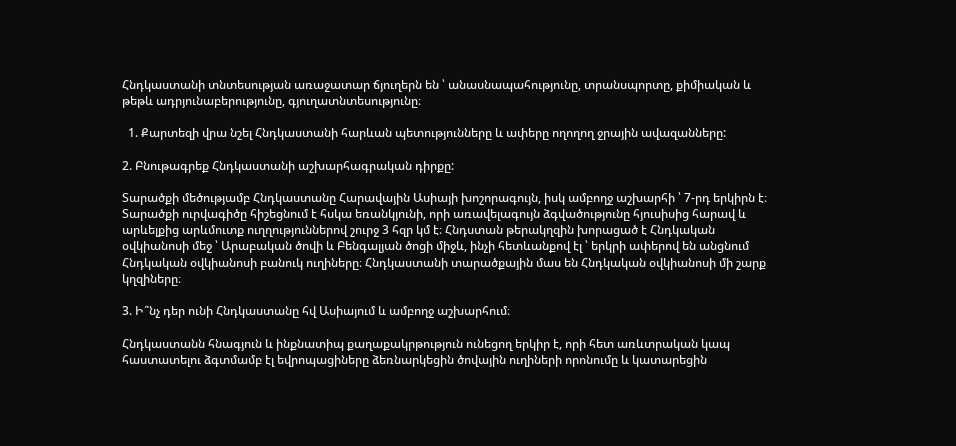Հնդկաստանի տնտեսության առաջատար ճյուղերն են ՝ անասնապահությունը, տրանսպորտը, քիմիական և թեթև ադրյունաբերությունը, գյուղատնտեսությունը։

  1. Քարտեզի վրա նշել Հնդկաստանի հարևան պետությունները և ափերը ողողող ջրային ավազանները:

2. Բնութագրեք Հնդկաստանի աշխարհագրական դիրքը:

Տարածքի մեծությամբ Հնդկաստանը Հարավային Ասիայի խոշորագույն, իսկ ամբողջ աշխարհի ՝ 7-րդ երկիրն է։ Տարածքի ուրվագիծը հիշեցնում է հսկա եռանկյունի, որի առավելագույն ձգվածությունը հյուսիսից հարավ և արևելքից արևմուտք ուղղություններով շուրջ 3 հզր կմ է։ Հնդստան թերակղզին խորացած է Հնդկական օվկիանոսի մեջ ՝ Արաբական ծովի և Բենգալյան ծոցի միջև, ինչի հետևանքով էլ ՝ երկրի ափերով են անցնում Հնդկական օվկիանոսի բանուկ ուղիները։ Հնդկաստանի տարածքային մաս են Հնդկական օվկիանոսի մի շարք կղզիները։

3. Ի՞նչ դեր ունի Հնդկաստանը հվ Ասիայում և ամբողջ աշխարհում։

Հնդկաստանն հնագյուն և ինքնատիպ քաղաքակրթություն ունեցող երկիր է, որի հետ առևտրական կապ հաստատելու ձգտմամբ էլ եվրոպացիները ձեռնարկեցին ծովային ուղիների որոնումը և կատարեցին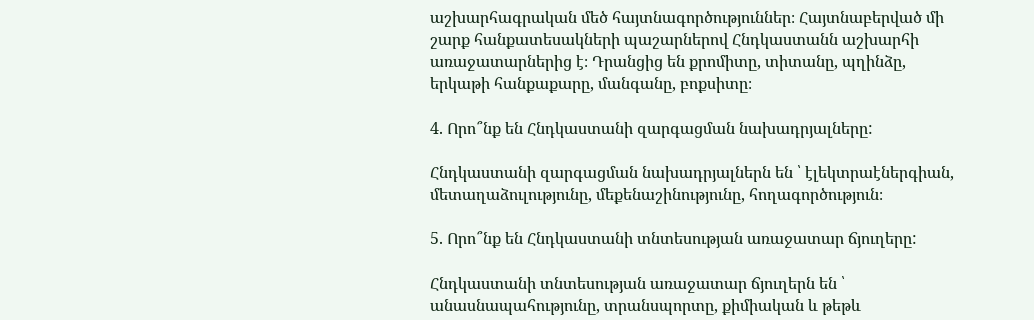աշխարհագրական մեծ հայտնագործություններ։ Հայտնաբերված մի շարք հանքատեսակների պաշարներով Հնդկաստանն աշխարհի առաջատարներից է։ Դրանցից են քրոմիտը, տիտանը, պղինձը, երկաթի հանքաքարը, մանգանը, բոքսիտը։

4. Որո՞նք են Հնդկաստանի զարգացման նախադրյալները:

Հնդկաստանի զարգացման նախադրյալներն են ՝ էլեկտրաէներգիան, մետաղաձուլությունը, մեքենաշինությունը, հողագործություն։

5. Որո՞նք են Հնդկաստանի տնտեսության առաջատար ճյուղերը:

Հնդկաստանի տնտեսության առաջատար ճյուղերն են ՝ անասնապահությունը, տրանսպորտը, քիմիական և թեթև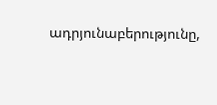ադրյունաբերությունը,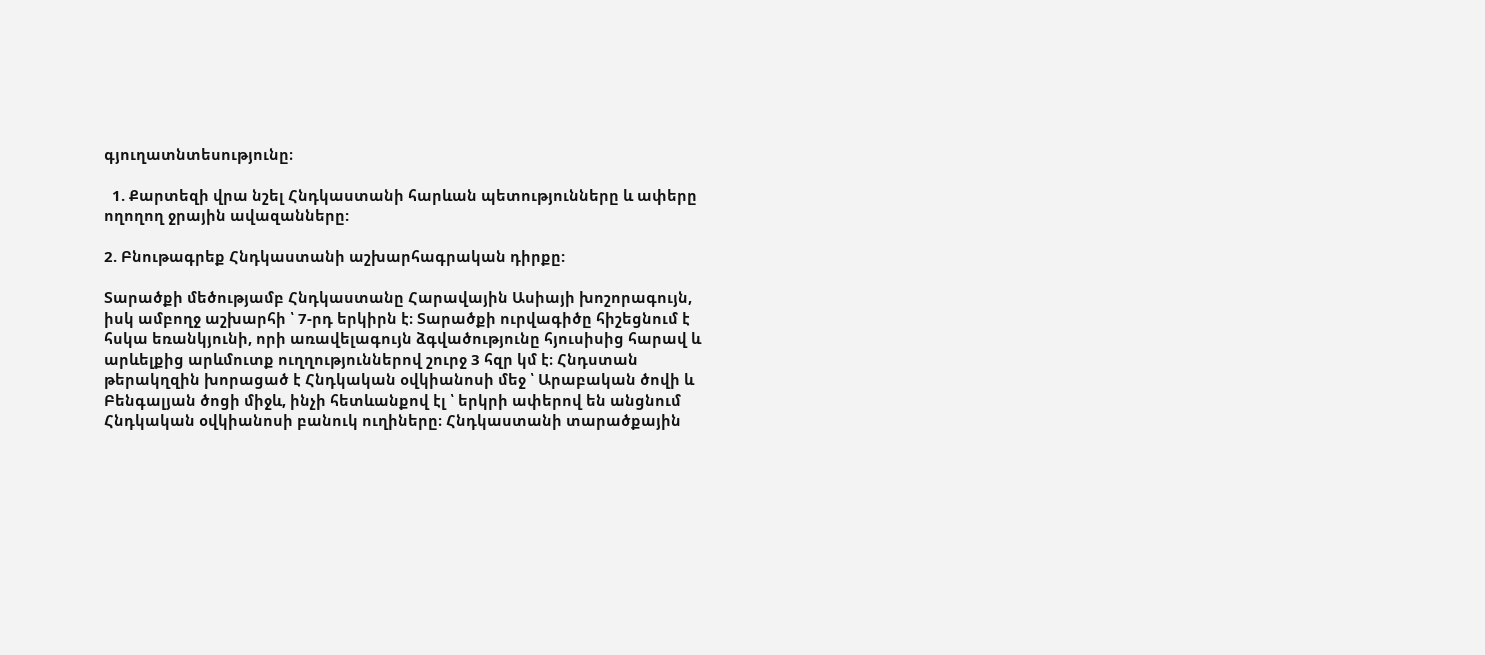գյուղատնտեսությունը։

  1. Քարտեզի վրա նշել Հնդկաստանի հարևան պետությունները և ափերը ողողող ջրային ավազանները:

2. Բնութագրեք Հնդկաստանի աշխարհագրական դիրքը:

Տարածքի մեծությամբ Հնդկաստանը Հարավային Ասիայի խոշորագույն, իսկ ամբողջ աշխարհի ՝ 7-րդ երկիրն է։ Տարածքի ուրվագիծը հիշեցնում է հսկա եռանկյունի, որի առավելագույն ձգվածությունը հյուսիսից հարավ և արևելքից արևմուտք ուղղություններով շուրջ 3 հզր կմ է։ Հնդստան թերակղզին խորացած է Հնդկական օվկիանոսի մեջ ՝ Արաբական ծովի և Բենգալյան ծոցի միջև, ինչի հետևանքով էլ ՝ երկրի ափերով են անցնում Հնդկական օվկիանոսի բանուկ ուղիները։ Հնդկաստանի տարածքային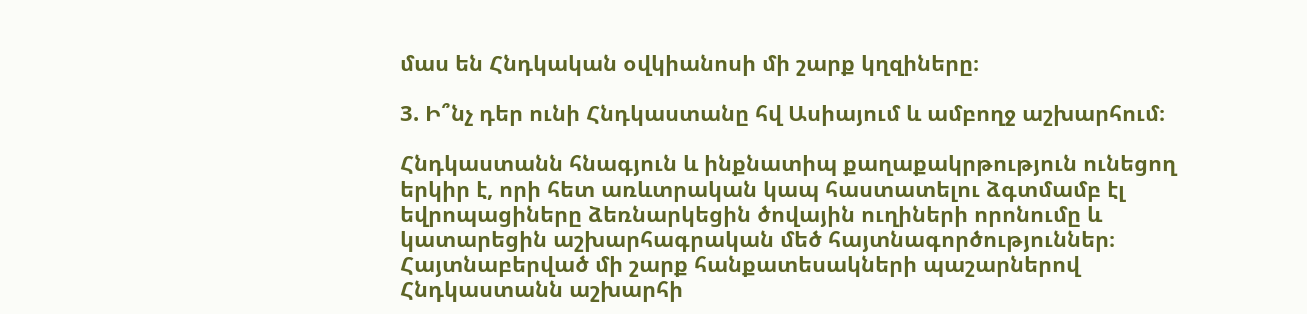մաս են Հնդկական օվկիանոսի մի շարք կղզիները։

3. Ի՞նչ դեր ունի Հնդկաստանը հվ Ասիայում և ամբողջ աշխարհում։

Հնդկաստանն հնագյուն և ինքնատիպ քաղաքակրթություն ունեցող երկիր է, որի հետ առևտրական կապ հաստատելու ձգտմամբ էլ եվրոպացիները ձեռնարկեցին ծովային ուղիների որոնումը և կատարեցին աշխարհագրական մեծ հայտնագործություններ։ Հայտնաբերված մի շարք հանքատեսակների պաշարներով Հնդկաստանն աշխարհի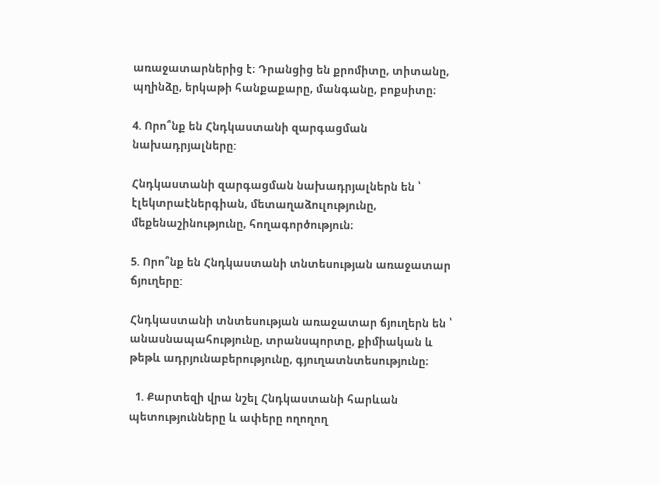առաջատարներից է։ Դրանցից են քրոմիտը, տիտանը, պղինձը, երկաթի հանքաքարը, մանգանը, բոքսիտը։

4. Որո՞նք են Հնդկաստանի զարգացման նախադրյալները:

Հնդկաստանի զարգացման նախադրյալներն են ՝ էլեկտրաէներգիան, մետաղաձուլությունը, մեքենաշինությունը, հողագործություն։

5. Որո՞նք են Հնդկաստանի տնտեսության առաջատար ճյուղերը:

Հնդկաստանի տնտեսության առաջատար ճյուղերն են ՝ անասնապահությունը, տրանսպորտը, քիմիական և թեթև ադրյունաբերությունը, գյուղատնտեսությունը։

  1. Քարտեզի վրա նշել Հնդկաստանի հարևան պետությունները և ափերը ողողող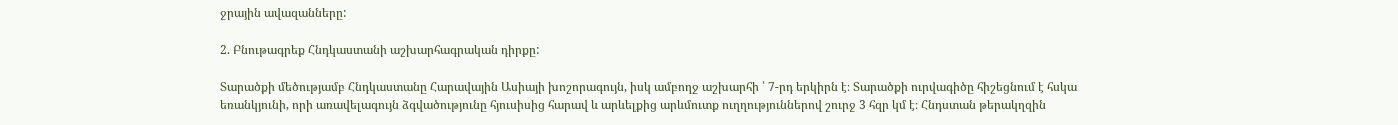ջրային ավազանները:

2. Բնութագրեք Հնդկաստանի աշխարհագրական դիրքը:

Տարածքի մեծությամբ Հնդկաստանը Հարավային Ասիայի խոշորագույն, իսկ ամբողջ աշխարհի ՝ 7-րդ երկիրն է։ Տարածքի ուրվագիծը հիշեցնում է հսկա եռանկյունի, որի առավելագույն ձգվածությունը հյուսիսից հարավ և արևելքից արևմուտք ուղղություններով շուրջ 3 հզր կմ է։ Հնդստան թերակղզին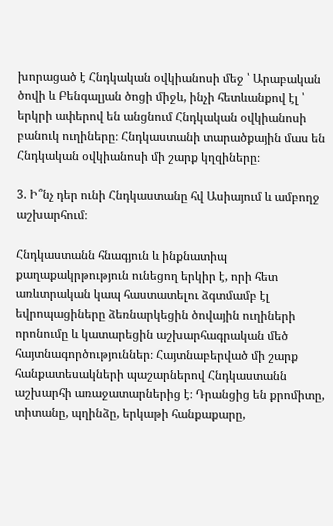խորացած է Հնդկական օվկիանոսի մեջ ՝ Արաբական ծովի և Բենգալյան ծոցի միջև, ինչի հետևանքով էլ ՝ երկրի ափերով են անցնում Հնդկական օվկիանոսի բանուկ ուղիները։ Հնդկաստանի տարածքային մաս են Հնդկական օվկիանոսի մի շարք կղզիները։

3. Ի՞նչ դեր ունի Հնդկաստանը հվ Ասիայում և ամբողջ աշխարհում։

Հնդկաստանն հնագյուն և ինքնատիպ քաղաքակրթություն ունեցող երկիր է, որի հետ առևտրական կապ հաստատելու ձգտմամբ էլ եվրոպացիները ձեռնարկեցին ծովային ուղիների որոնումը և կատարեցին աշխարհագրական մեծ հայտնագործություններ։ Հայտնաբերված մի շարք հանքատեսակների պաշարներով Հնդկաստանն աշխարհի առաջատարներից է։ Դրանցից են քրոմիտը, տիտանը, պղինձը, երկաթի հանքաքարը,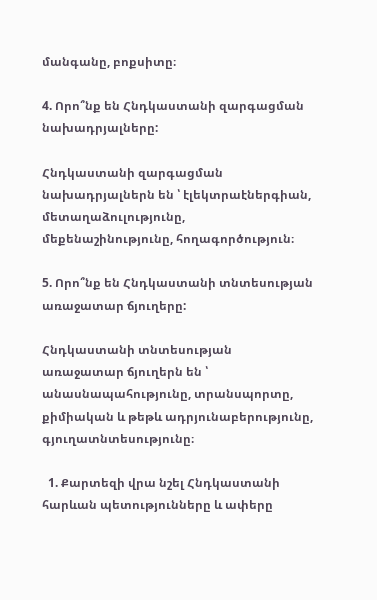մանգանը, բոքսիտը։

4. Որո՞նք են Հնդկաստանի զարգացման նախադրյալները:

Հնդկաստանի զարգացման նախադրյալներն են ՝ էլեկտրաէներգիան, մետաղաձուլությունը, մեքենաշինությունը, հողագործություն։

5. Որո՞նք են Հնդկաստանի տնտեսության առաջատար ճյուղերը:

Հնդկաստանի տնտեսության առաջատար ճյուղերն են ՝ անասնապահությունը, տրանսպորտը, քիմիական և թեթև ադրյունաբերությունը, գյուղատնտեսությունը։

  1. Քարտեզի վրա նշել Հնդկաստանի հարևան պետությունները և ափերը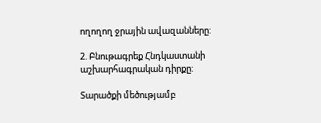ողողող ջրային ավազանները:

2. Բնութագրեք Հնդկաստանի աշխարհագրական դիրքը:

Տարածքի մեծությամբ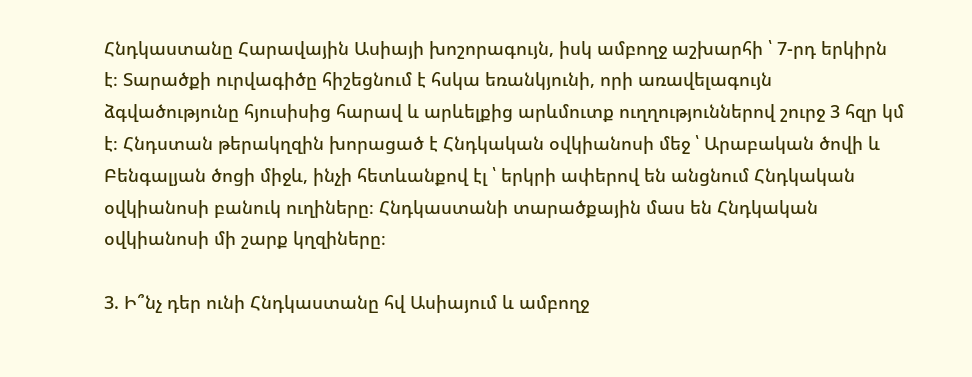Հնդկաստանը Հարավային Ասիայի խոշորագույն, իսկ ամբողջ աշխարհի ՝ 7-րդ երկիրն է։ Տարածքի ուրվագիծը հիշեցնում է հսկա եռանկյունի, որի առավելագույն ձգվածությունը հյուսիսից հարավ և արևելքից արևմուտք ուղղություններով շուրջ 3 հզր կմ է։ Հնդստան թերակղզին խորացած է Հնդկական օվկիանոսի մեջ ՝ Արաբական ծովի և Բենգալյան ծոցի միջև, ինչի հետևանքով էլ ՝ երկրի ափերով են անցնում Հնդկական օվկիանոսի բանուկ ուղիները։ Հնդկաստանի տարածքային մաս են Հնդկական օվկիանոսի մի շարք կղզիները։

3. Ի՞նչ դեր ունի Հնդկաստանը հվ Ասիայում և ամբողջ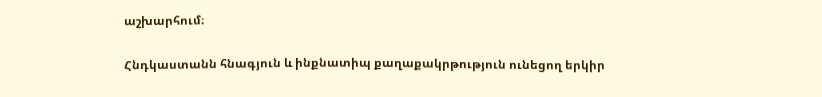աշխարհում։

Հնդկաստանն հնագյուն և ինքնատիպ քաղաքակրթություն ունեցող երկիր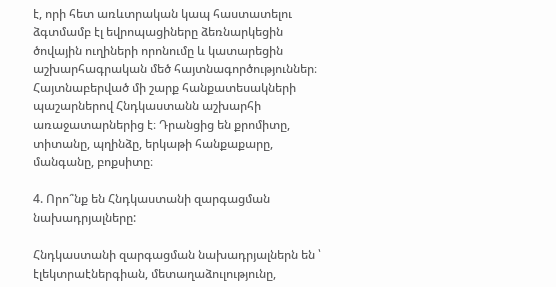է, որի հետ առևտրական կապ հաստատելու ձգտմամբ էլ եվրոպացիները ձեռնարկեցին ծովային ուղիների որոնումը և կատարեցին աշխարհագրական մեծ հայտնագործություններ։ Հայտնաբերված մի շարք հանքատեսակների պաշարներով Հնդկաստանն աշխարհի առաջատարներից է։ Դրանցից են քրոմիտը, տիտանը, պղինձը, երկաթի հանքաքարը, մանգանը, բոքսիտը։

4. Որո՞նք են Հնդկաստանի զարգացման նախադրյալները:

Հնդկաստանի զարգացման նախադրյալներն են ՝ էլեկտրաէներգիան, մետաղաձուլությունը,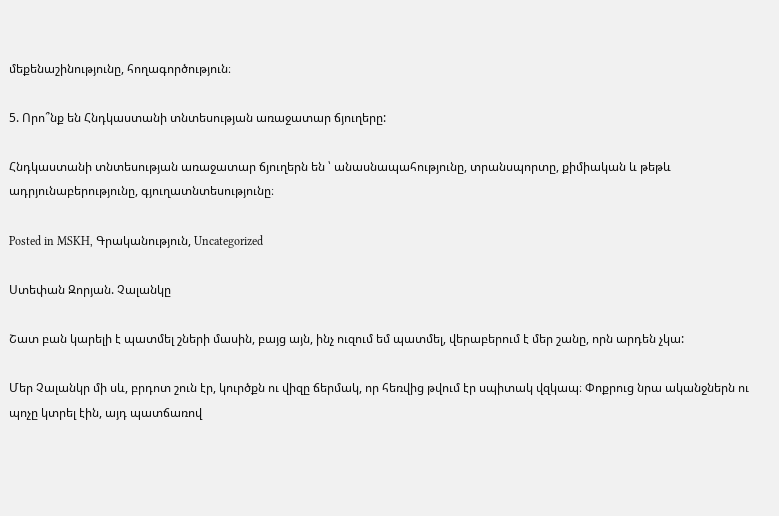մեքենաշինությունը, հողագործություն։

5. Որո՞նք են Հնդկաստանի տնտեսության առաջատար ճյուղերը:

Հնդկաստանի տնտեսության առաջատար ճյուղերն են ՝ անասնապահությունը, տրանսպորտը, քիմիական և թեթև ադրյունաբերությունը, գյուղատնտեսությունը։

Posted in MSKH, Գրականություն, Uncategorized

Ստեփան Զորյան. Չալանկը

Շատ բան կարելի է պատմել շների մասին, բայց այն, ինչ ուզում եմ պատմել, վերաբերում է մեր շանը, որն արդեն չկա:

Մեր Չալանկր մի սև, բրդոտ շուն էր, կուրծքն ու վիզը ճերմակ, որ հեռվից թվում էր սպիտակ վզկապ։ Փոքրուց նրա ականջներն ու պոչը կտրել էին, այդ պատճառով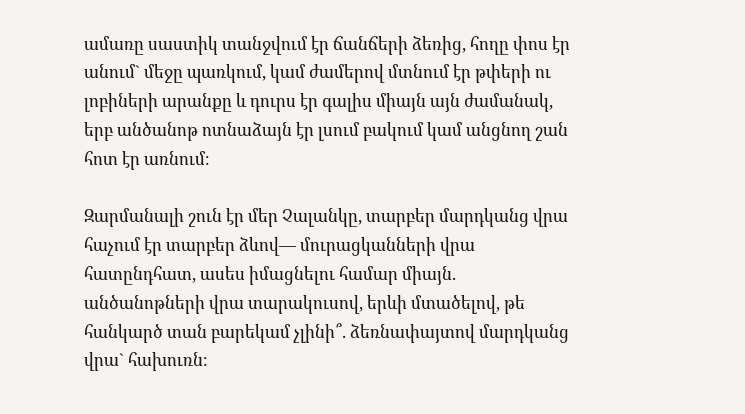ամառը սաստիկ տանջվում էր ճանճերի ձեռից, հողը փոս էր անում` մեջը պառկում, կամ ժամերով մտնում էր թփերի ու լոբիների արանքը և դուրս էր գալիս միայն այն ժամանակ, երբ անծանոթ ոտնաձայն էր լսում բակում կամ անցնող շան հոտ էր առնում։

Զարմանալի շուն էր մեր Չալանկը, տարբեր մարդկանց վրա հաչում էր տարբեր ձևով— մուրացկանների վրա հատընդհատ, ասես իմացնելու համար միայն. անծանոթների վրա տարակուսով, երևի մտածելով, թե հանկարծ տան բարեկամ չլինի՞. ձեռնափայտով մարդկանց վրա` հախուռն։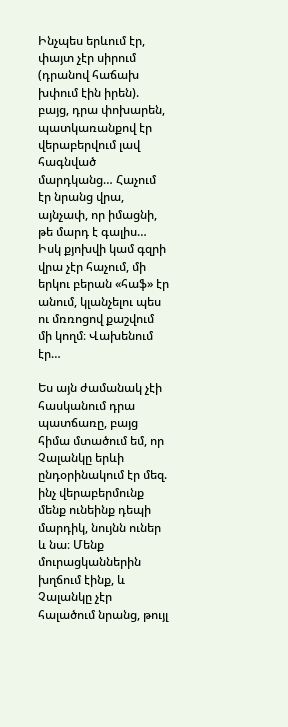Ինչպես երևում էր, փայտ չէր սիրում (դրանով հաճախ խփում էին իրեն). բայց, դրա փոխարեն, պատկառանքով էր վերաբերվում լավ հագնված մարդկանց… Հաչում էր նրանց վրա, այնչափ, որ իմացնի, թե մարդ է գալիս… Իսկ քյոխվի կամ գզրի վրա չէր հաչում, մի երկու բերան «հաֆ» էր անում, կլանչելու պես ու մռռոցով քաշվում մի կողմ։ Վախենում էր…

Ես այն ժամանակ չէի հասկանում դրա պատճառը, բայց հիմա մտածում եմ, որ Չալանկը երևի ընդօրինակում էր մեզ. ինչ վերաբերմունք մենք ունեինք դեպի մարդիկ, նույնն ուներ և նա։ Մենք մուրացկաններին խղճում էինք, և Չալանկը չէր հալածում նրանց, թույլ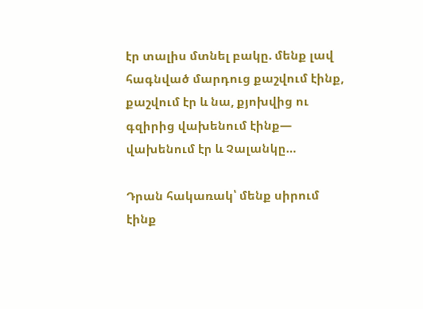էր տալիս մտնել բակը. մենք լավ հագնված մարդուց քաշվում էինք, քաշվում էր և նա, քյոխվից ու գզիրից վախենում էինք— վախենում էր և Չալանկը…

Դրան հակառակ՝ մենք սիրում էինք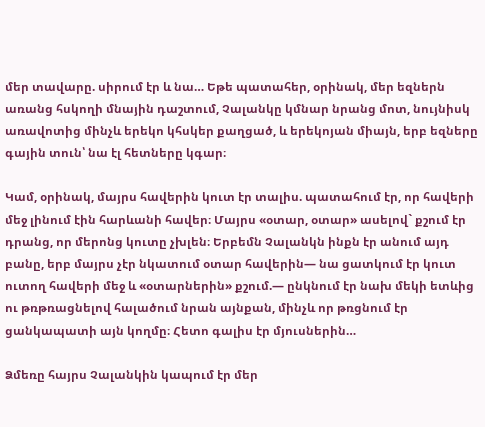մեր տավարը. սիրում էր և նա… Եթե պատահեր, օրինակ, մեր եզներն առանց հսկողի մնային դաշտում, Չալանկը կմնար նրանց մոտ, նույնիսկ առավոտից մինչև երեկո կհսկեր քաղցած, և երեկոյան միայն, երբ եզները գային տուն՝ նա էլ հետները կգար։

Կամ, օրինակ, մայրս հավերին կուտ էր տալիս. պատահում էր, որ հավերի մեջ լինում էին հարևանի հավեր։ Մայրս «օտար, օտար» ասելով` քշում էր դրանց, որ մերոնց կուտը չխլեն։ Երբեմն Չալանկն ինքն էր անում այդ բանը, երբ մայրս չէր նկատում օտար հավերին— նա ցատկում էր կուտ ուտող հավերի մեջ և «օտարներին» քշում.— ընկնում էր նախ մեկի ետևից ու թռթռացնելով հալածում նրան այնքան, մինչև որ թռցնում էր ցանկապատի այն կողմը։ Հետո գալիս էր մյուսներին…

Ձմեռը հայրս Չալանկին կապում էր մեր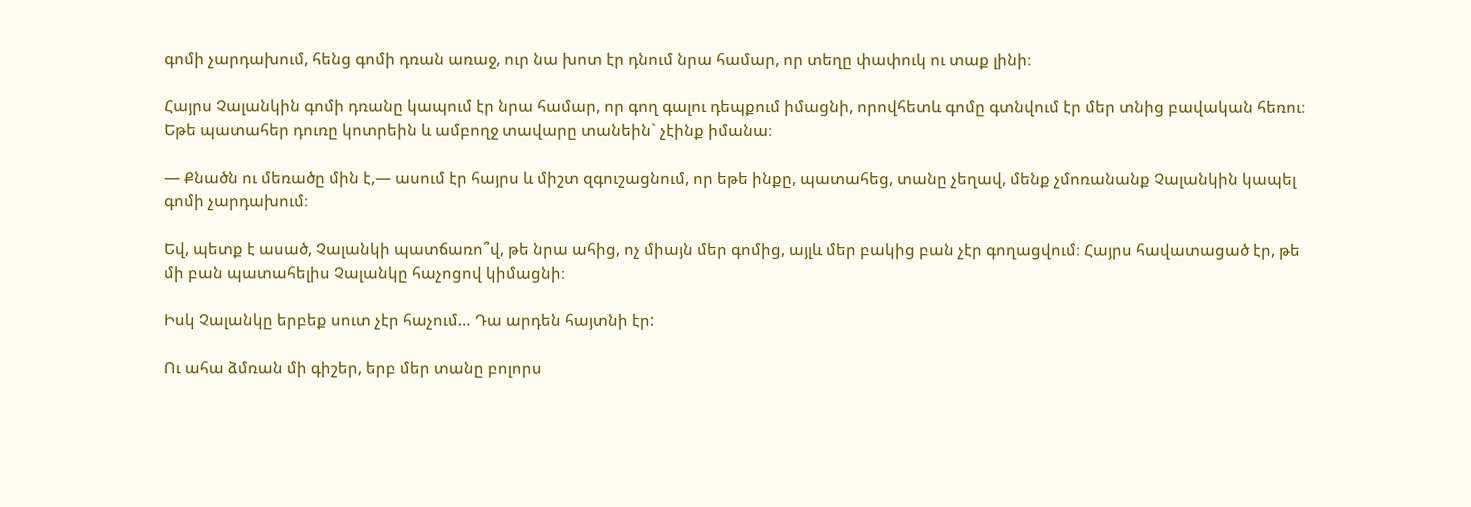գոմի չարդախում, հենց գոմի դռան առաջ, ուր նա խոտ էր դնում նրա համար, որ տեղը փափուկ ու տաք լինի։

Հայրս Չալանկին գոմի դռանը կապում էր նրա համար, որ գող գալու դեպքում իմացնի, որովհետև գոմը գտնվում էր մեր տնից բավական հեռու։ Եթե պատահեր դուռը կոտրեին և ամբողջ տավարը տանեին` չէինք իմանա։

— Քնածն ու մեռածը մին է,— ասում էր հայրս և միշտ զգուշացնում, որ եթե ինքը, պատահեց, տանը չեղավ, մենք չմոռանանք Չալանկին կապել գոմի չարդախում։

Եվ, պետք է ասած, Չալանկի պատճառո՞վ, թե նրա ահից, ոչ միայն մեր գոմից, այլև մեր բակից բան չէր գողացվում։ Հայրս հավատացած էր, թե մի բան պատահելիս Չալանկը հաչոցով կիմացնի։

Իսկ Չալանկը երբեք սուտ չէր հաչում… Դա արդեն հայտնի էր:

Ու ահա ձմռան մի գիշեր, երբ մեր տանը բոլորս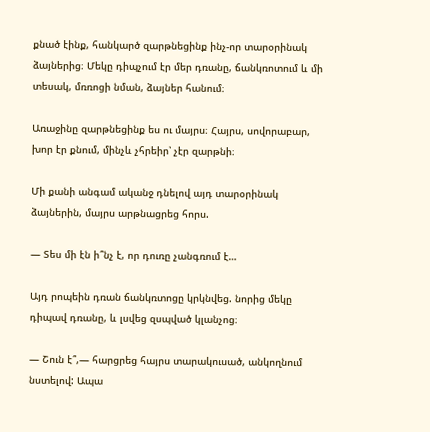քնած էինք, հանկարծ զարթնեցինք ինչ-որ տարօրինակ ձայներից։ Մեկը դիպչում էր մեր դռանը, ճանկռոտում և մի տեսակ, մռռոցի նման, ձայներ հանում։

Առաջինը զարթնեցինք ես ու մայրս։ Հայրս, սովորաբար, խոր էր քնում, մինչև չհրեիր՝ չէր զարթնի։

Մի քանի անգամ ականջ դնելով այդ տարօրինակ ձայներին, մայրս արթնացրեց հորս.

— Տես մի էն ի՞նչ է, որ դուռը չանգռում է…

Այդ րոպեին դռան ճանկռտոցը կրկնվեց. նորից մեկը դիպավ դռանը, և լսվեց զսպված կլանչոց։

— Շուն է՞,— հարցրեց հայրս տարակուսած, անկողնում նստելով: Ապա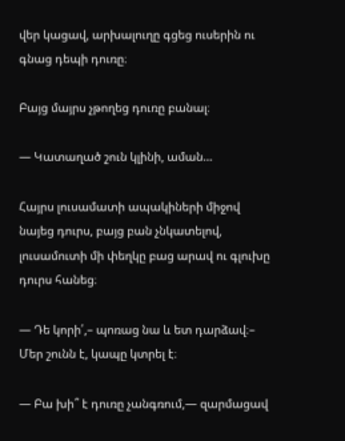վեր կացավ, արխալուղը գցեց ուսերին ու գնաց դեպի դուռը։

Բայց մայրս չթողեց դուռը բանալ։

— Կատաղած շուն կլինի, աման…

Հայրս լուսամատի ապակիների միջով նայեց դուրս, բայց բան չնկատելով, լուսամուտի մի փեղկը բաց արավ ու գլուխը դուրս հանեց։

— Դե կորի՛,– պոռաց նա և ետ դարձավ։– Մեր շունն է, կապը կտրել է։

— Բա խի՞ է դուռը չանգռում,— զարմացավ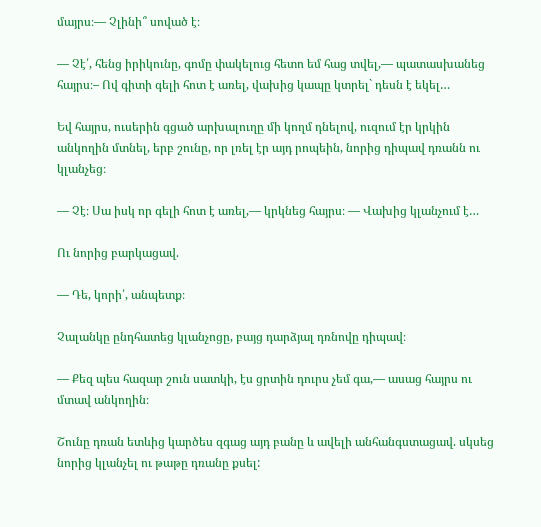մայրս։— Չլինի՞ սոված է։

— Չէ՛, հենց իրիկունը, գոմը փակելուց հետո եմ հաց տվել,— պատասխանեց հայրս։– Ով գիտի գելի հոտ է առել, վախից կապը կտրել` դեսն է եկել…

Եվ հայրս, ուսերին գցած արխալուղը մի կողմ դնելով, ուզում էր կրկին անկողին մտնել, երբ շունը, որ լռել էր այդ րոպեին, նորից դիպավ դռանն ու կլանչեց։

— Չէ։ Սա իսկ որ գելի հոտ է առել,— կրկնեց հայրս։ — Վախից կլանչում է…

Ու նորից բարկացավ.

— Դե, կորի՛, անպետք։

Չալանկը ընդհատեց կլանչոցը, բայց դարձյալ դռնովը դիպավ։

— Քեզ պես հազար շուն սատկի, էս ցրտին դուրս չեմ գա,— ասաց հայրս ու մտավ անկողին։

Շունը դռան ետևից կարծես զգաց այդ բանը և ավելի անհանգստացավ. սկսեց նորից կլանչել ու թաթը դռանը քսել: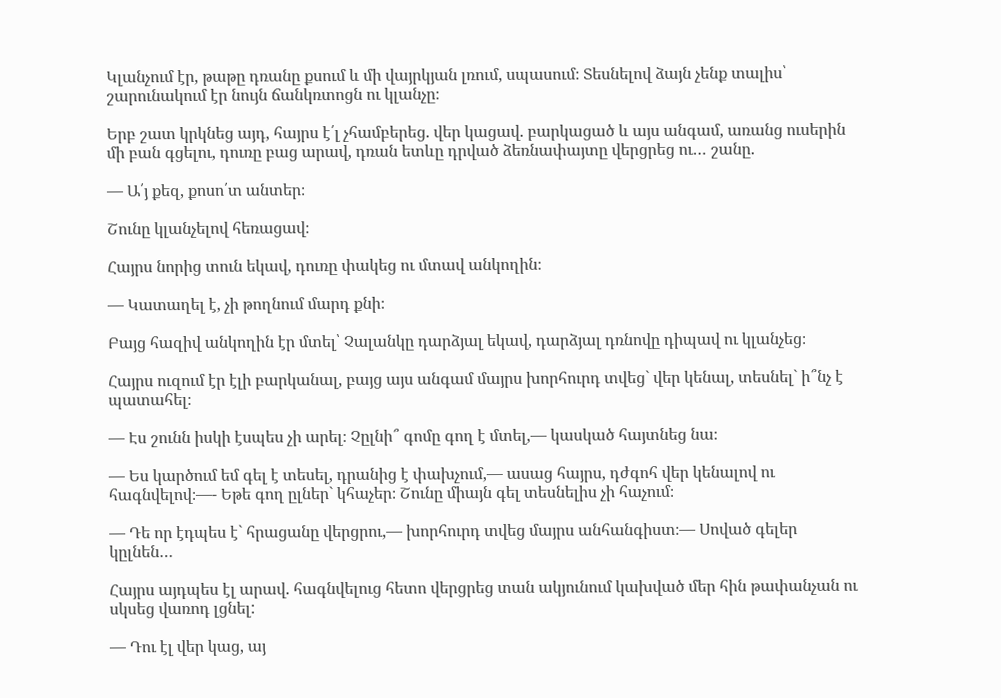Կլանչում էր, թաթը դռանը քսում և մի վայրկյան լռում, սպասում։ Տեսնելով ձայն չենք տալիս՝ շարունակում էր նույն ճանկռտոցն ու կլանչը։

Երբ շատ կրկնեց այդ, հայրս է՛լ չհամբերեց. վեր կացավ. բարկացած և այս անգամ, առանց ուսերին մի բան գցելու, դուռը բաց արավ, դռան ետևը դրված ձեռնափայտը վերցրեց ու… շանը.

— Ա՛յ քեզ, քոսո՛տ անտեր։

Շունը կլանչելով հեռացավ։

Հայրս նորից տուն եկավ, դուռը փակեց ու մտավ անկողին։

— Կատաղել է, չի թողնում մարդ քնի։

Բայց հազիվ անկողին էր մտել՝ Չալանկը դարձյալ եկավ, դարձյալ դռնովը դիպավ ու կլանչեց։

Հայրս ուզում էր էլի բարկանալ, բայց այս անգամ մայրս խորհուրդ տվեց` վեր կենալ, տեսնել` ի՞նչ է պատահել։

— Էս շունն իսկի էսպես չի արել։ Չըլնի՞ գոմը գող է մտել,— կասկած հայտնեց նա։

— Ես կարծում եմ գել է տեսել, դրանից է փախչում,— ասաց հայրս, դժգոհ վեր կենալով ու հագնվելով։—- Եթե գող ըլներ` կհաչեր։ Շունը միայն գել տեսնելիս չի հաչում։

— Դե որ էդպես է` հրացանը վերցրու,— խորհուրդ տվեց մայրս անհանգիստ։— Սոված գելեր կըլնեն…

Հայրս այդպես էլ արավ. հագնվելուց հետո վերցրեց տան ակյունում կախված մեր հին թափանչան ու սկսեց վառոդ լցնել:

— Դու էլ վեր կաց, այ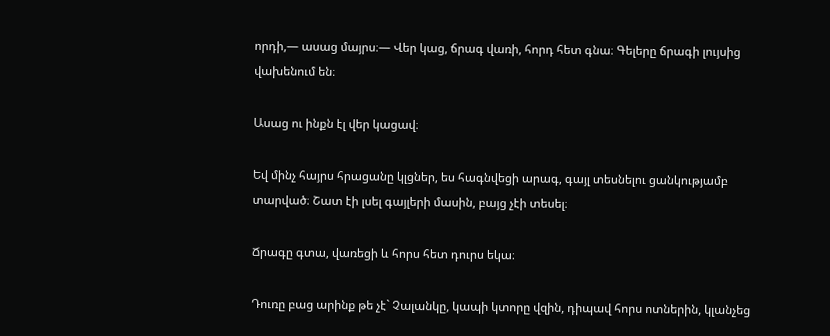որդի,— ասաց մայրս։— Վեր կաց, ճրագ վառի, հորդ հետ գնա։ Գելերը ճրագի լույսից վախենում են։

Ասաց ու ինքն էլ վեր կացավ։

Եվ մինչ հայրս հրացանը կլցներ, ես հագնվեցի արագ, գայլ տեսնելու ցանկությամբ տարված։ Շատ էի լսել գայլերի մասին, բայց չէի տեսել։

Ճրագը գտա, վառեցի և հորս հետ դուրս եկա։

Դուռը բաց արինք թե չէ` Չալանկը, կապի կտորը վզին, դիպավ հորս ոտներին, կլանչեց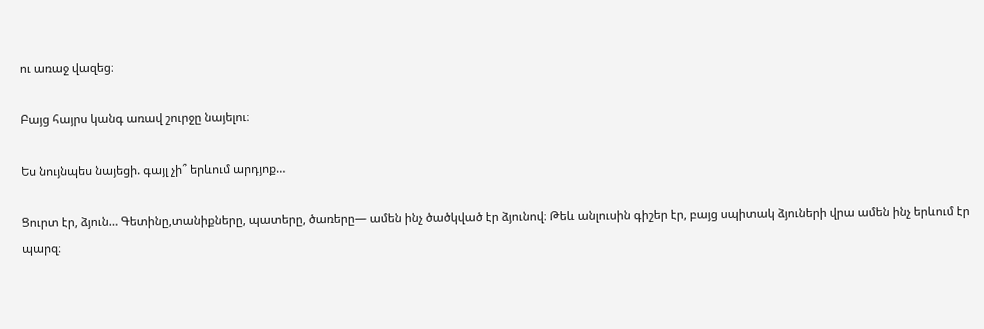ու առաջ վազեց։

Բայց հայրս կանգ առավ շուրջը նայելու։

Ես նույնպես նայեցի. գայլ չի՞ երևում արդյոք…

Ցուրտ էր, ձյուն… Գետինը,տանիքները, պատերը, ծառերը— ամեն ինչ ծածկված էր ձյունով։ Թեև անլուսին գիշեր էր, բայց սպիտակ ձյուների վրա ամեն ինչ երևում էր պարզ։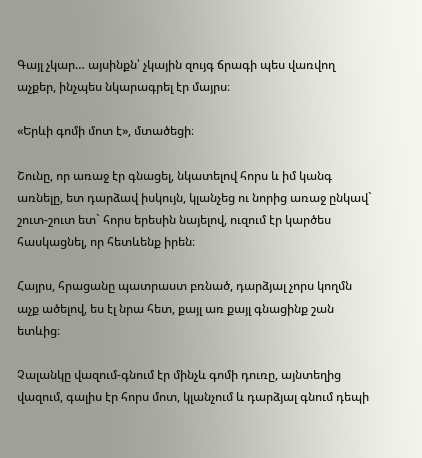Գայլ չկար… այսինքն՝ չկային զույգ ճրագի պես վառվող աչքեր, ինչպես նկարագրել էր մայրս։

«Երևի գոմի մոտ է», մտածեցի։

Շունը, որ առաջ էր գնացել, նկատելով հորս և իմ կանգ առնելը, ետ դարձավ իսկույն, կլանչեց ու նորից առաջ ընկավ` շուտ-շուտ ետ` հորս երեսին նայելով, ուզում էր կարծես հասկացնել, որ հետևենք իրեն։

Հայրս, հրացանը պատրաստ բռնած, դարձյալ չորս կողմն աչք ածելով, ես էլ նրա հետ, քայլ առ քայլ գնացինք շան ետևից։

Չալանկը վազում-գնում էր մինչև գոմի դուռը, այնտեղից վազում, գալիս էր հորս մոտ, կլանչում և դարձյալ գնում դեպի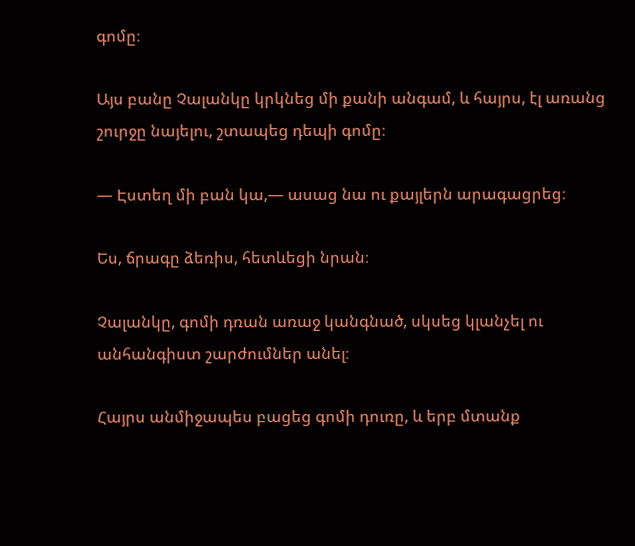գոմը։

Այս բանը Չալանկը կրկնեց մի քանի անգամ, և հայրս, էլ առանց շուրջը նայելու, շտապեց դեպի գոմը։

— Էստեղ մի բան կա,— ասաց նա ու քայլերն արագացրեց։

Ես, ճրագը ձեռիս, հետևեցի նրան։

Չալանկը, գոմի դռան առաջ կանգնած, սկսեց կլանչել ու անհանգիստ շարժումներ անել։

Հայրս անմիջապես բացեց գոմի դուռը, և երբ մտանք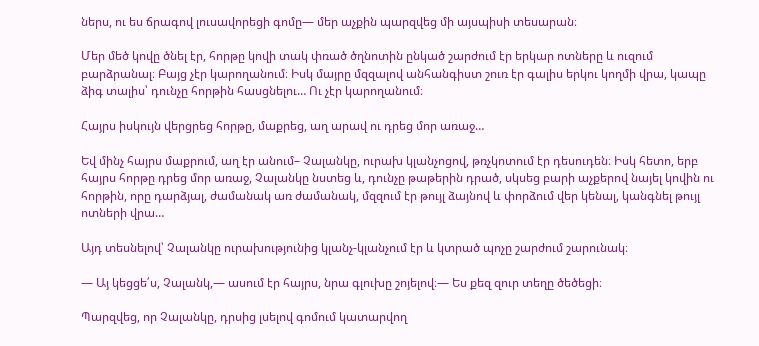ներս, ու ես ճրագով լուսավորեցի գոմը— մեր աչքին պարզվեց մի այսպիսի տեսարան։

Մեր մեծ կովը ծնել էր, հորթը կովի տակ փռած ծղնոտին ընկած շարժում էր երկար ոտները և ուզում բարձրանալ։ Բայց չէր կարողանում։ Իսկ մայրը մզզալով անհանգիստ շուռ էր գալիս երկու կողմի վրա, կապը ձիգ տալիս՝ դունչը հորթին հասցնելու… Ու չէր կարողանում։

Հայրս իսկույն վերցրեց հորթը, մաքրեց, աղ արավ ու դրեց մոր առաջ…

Եվ մինչ հայրս մաքրում, աղ էր անում– Չալանկը, ուրախ կլանչոցով, թռչկոտում էր դեսուդեն։ Իսկ հետո, երբ հայրս հորթը դրեց մոր առաջ, Չալանկը նստեց և, դունչը թաթերին դրած, սկսեց բարի աչքերով նայել կովին ու հորթին, որը դարձյալ, ժամանակ առ ժամանակ, մզզում էր թույլ ձայնով և փորձում վեր կենալ, կանգնել թույլ ոտների վրա…

Այդ տեսնելով՝ Չալանկը ուրախությունից կլանչ-կլանչում էր և կտրած պոչը շարժում շարունակ։

— Այ կեցցե՛ս, Չալանկ,— ասում էր հայրս, նրա գլուխը շոյելով։— Ես քեզ զուր տեղը ծեծեցի։

Պարզվեց, որ Չալանկը, դրսից լսելով գոմում կատարվող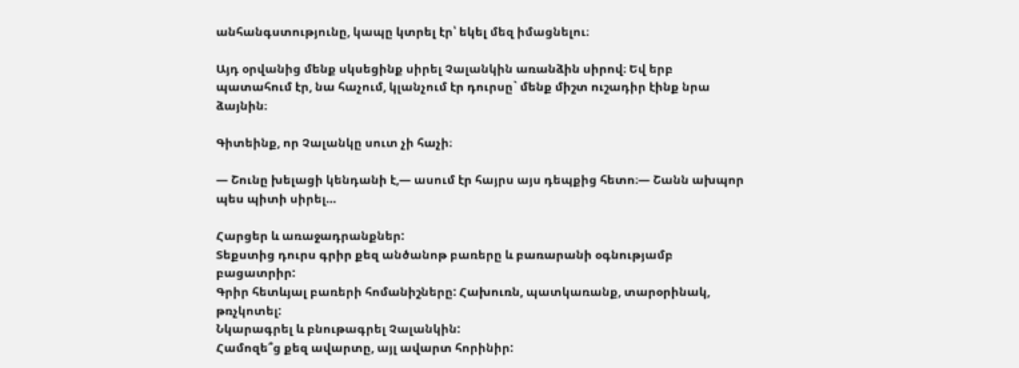անհանգստությունը, կապը կտրել էր՝ եկել մեզ իմացնելու։

Այդ օրվանից մենք սկսեցինք սիրել Չալանկին առանձին սիրով։ Եվ երբ պատահում էր, նա հաչում, կլանչում էր դուրսը` մենք միշտ ուշադիր էինք նրա ձայնին։

Գիտեինք, որ Չալանկը սուտ չի հաչի։

— Շունը խելացի կենդանի է,— ասում էր հայրս այս դեպքից հետո։— Շանն ախպոր պես պիտի սիրել…

Հարցեր և առաջադրանքներ:
Տեքստից դուրս գրիր քեզ անծանոթ բառերը և բառարանի օգնությամբ բացատրիր:
Գրիր հետևյալ բառերի հոմանիշները: Հախուռն, պատկառանք, տարօրինակ, թռչկոտել:
Նկարագրել և բնութագրել Չալանկին:
Համոզե՞ց քեզ ավարտը, այլ ավարտ հորինիր: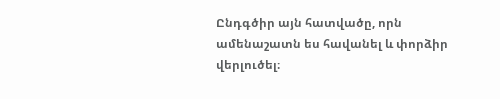Ընդգծիր այն հատվածը, որն  ամենաշատն ես հավանել և փորձիր  վերլուծել։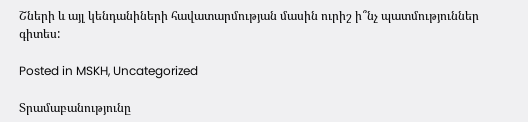Շների և այլ կենդանիների հավատարմության մասին ուրիշ ի՞նչ պատմություններ գիտես:

Posted in MSKH, Uncategorized

Տրամաբանությունը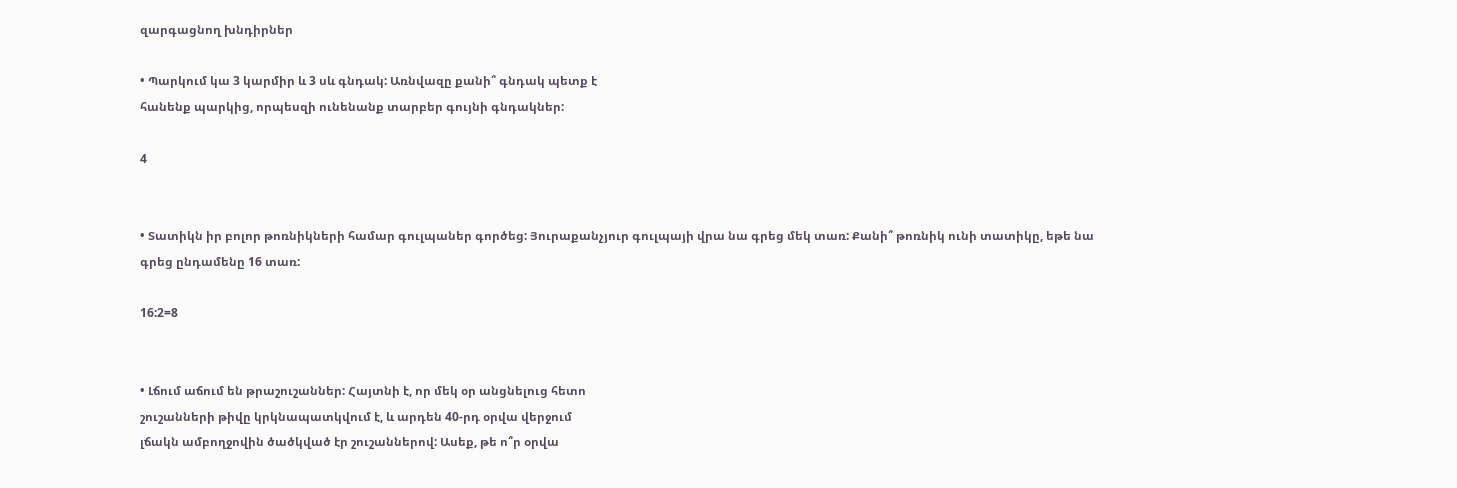զարգացնող խնդիրներ

• Պարկում կա 3 կարմիր և 3 սև գնդակ: Առնվազը քանի՞ գնդակ պետք է
հանենք պարկից, որպեսզի ունենանք տարբեր գույնի գնդակներ:

4


• Տատիկն իր բոլոր թոռնիկների համար գուլպաներ գործեց: Յուրաքանչյուր գուլպայի վրա նա գրեց մեկ տառ: Քանի՞ թոռնիկ ունի տատիկը, եթե նա գրեց ընդամենը 16 տառ:

16:2=8


• Լճում աճում են թրաշուշաններ: Հայտնի է, որ մեկ օր անցնելուց հետո
շուշանների թիվը կրկնապատկվում է, և արդեն 40-րդ օրվա վերջում
լճակն ամբողջովին ծածկված էր շուշաններով: Ասեք, թե ո՞ր օրվա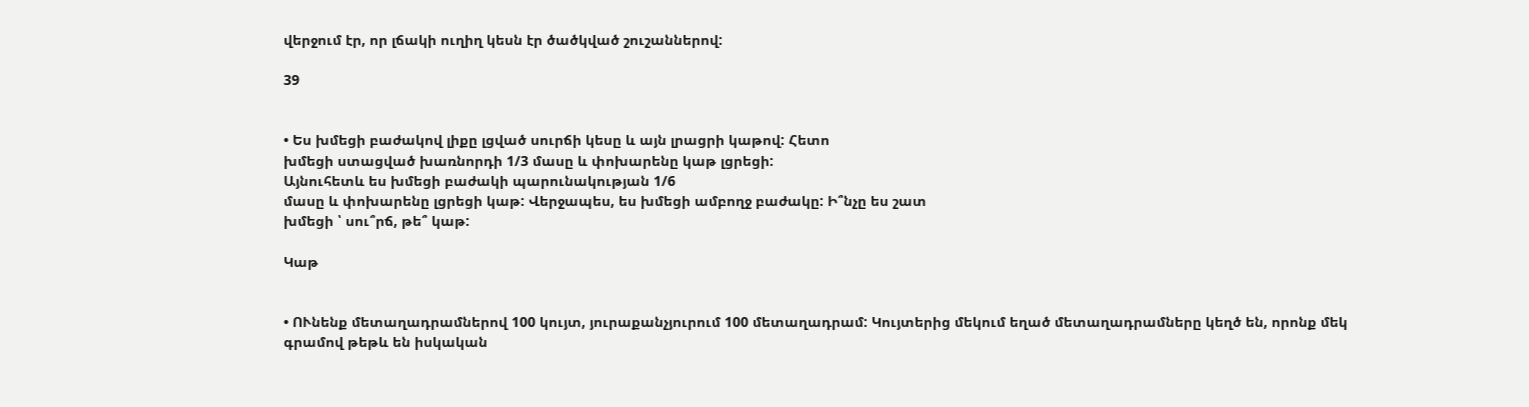վերջում էր, որ լճակի ուղիղ կեսն էր ծածկված շուշաններով:

39


• Ես խմեցի բաժակով լիքը լցված սուրճի կեսը և այն լրացրի կաթով: Հետո
խմեցի ստացված խառնորդի 1/3 մասը և փոխարենը կաթ լցրեցի:
Այնուհետև ես խմեցի բաժակի պարունակության 1/6
մասը և փոխարենը լցրեցի կաթ: Վերջապես, ես խմեցի ամբողջ բաժակը: Ի՞նչը ես շատ
խմեցի ՝ սու՞րճ, թե՞ կաթ:

Կաթ


• ՈՒնենք մետաղադրամներով 100 կույտ, յուրաքանչյուրում 100 մետաղադրամ: Կույտերից մեկում եղած մետաղադրամները կեղծ են, որոնք մեկ
գրամով թեթև են իսկական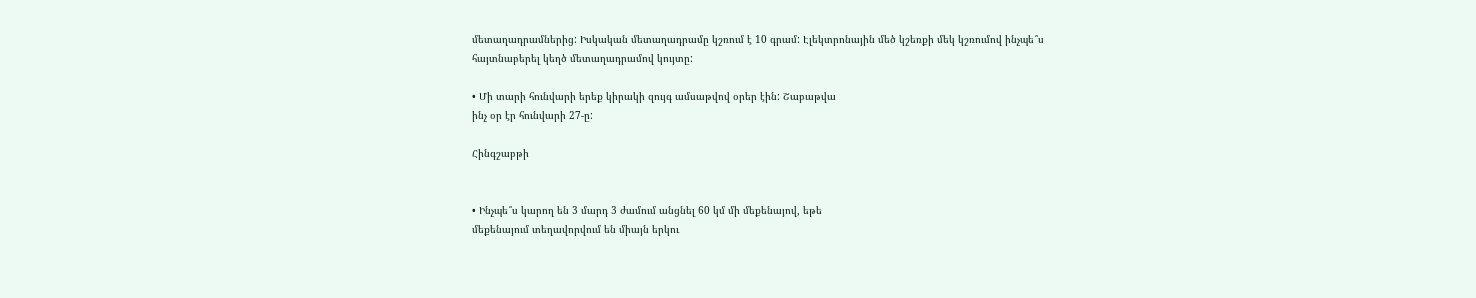մետաղադրամներից: Իսկական մետաղադրամը կշռում է 10 գրամ: Էլեկտրոնային մեծ կշեռքի մեկ կշռումով ինչպե՞ս
հայտնաբերել կեղծ մետաղադրամով կույտը:

• Մի տարի հունվարի երեք կիրակի զույգ ամսաթվով օրեր էին: Շաբաթվա
ինչ օր էր հունվարի 27-ը:

Հինգշաբթի


• Ինչպե՞ս կարող են 3 մարդ 3 ժամում անցնել 60 կմ մի մեքենայով, եթե
մեքենայում տեղավորվում են միայն երկու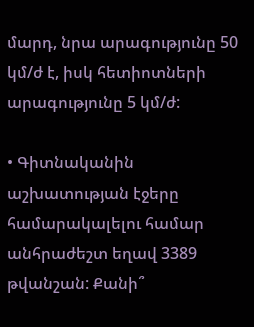մարդ, նրա արագությունը 50
կմ/ժ է, իսկ հետիոտների արագությունը 5 կմ/ժ:

• Գիտնականին աշխատության էջերը համարակալելու համար անհրաժեշտ եղավ 3389 թվանշան: Քանի՞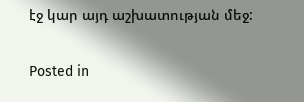էջ կար այդ աշխատության մեջ:

Posted in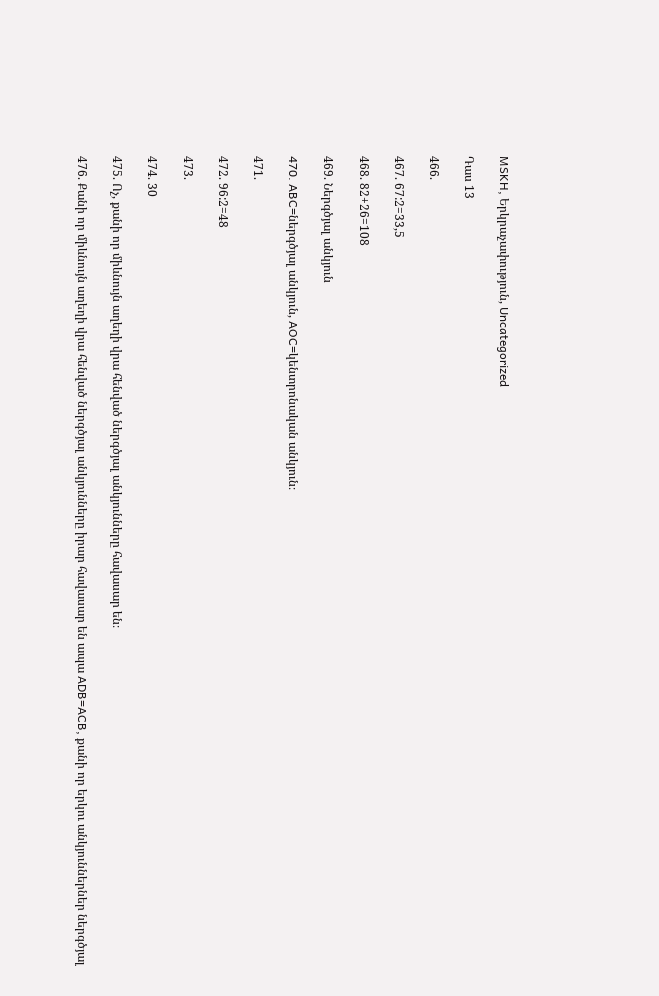MSKH, Երկրաչափություն, Uncategorized

Դաս 13

466.

467. 67:2=33,5

468. 82+26=108

469. Ներգծյալ անկյուն

470. ABC=ներգծյալ անկյուն, AOC=կենտրոնական անկյուն։

471.

472. 96:2=48

473.

474. 30

475. Ոչ, քանի որ միևնույն աղեղի վրա հենված ներգծյալ անկյունները հավասար են։

476. Քանի որ միևնույն աղեղի վրա հենված ներգծյալ անկյունները իրար հավասար են ապա ADB=ACB, քանի որ երկու անկյուններներ ներգծյալ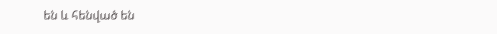են և հենված են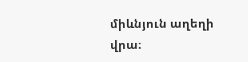միևնյուն աղեղի վրա։